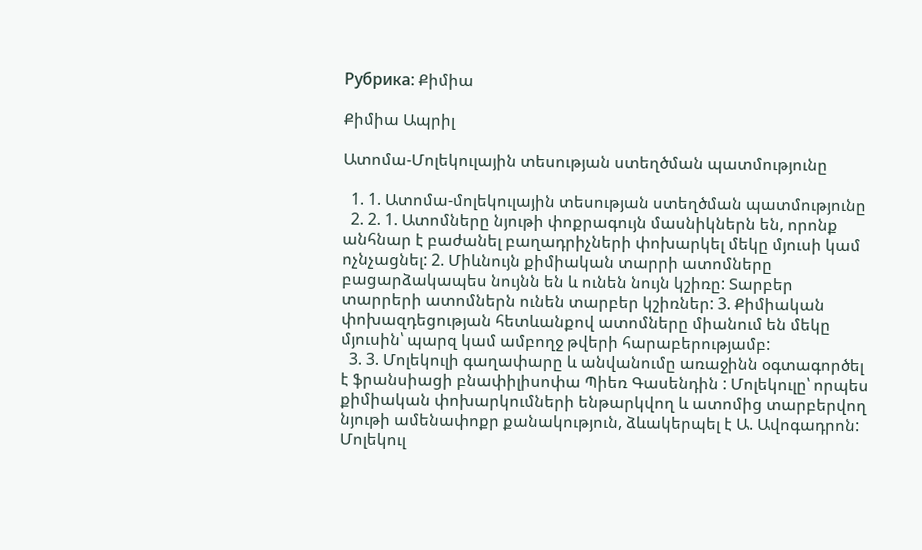Рубрика: Քիմիա

Քիմիա Ապրիլ

Ատոմա-Մոլեկուլային տեսության ստեղծման պատմությունը

  1. 1. Ատոմա-մոլեկուլային տեսության ստեղծման պատմությունը
  2. 2. 1. Ատոմները նյութի փոքրագույն մասնիկներն են, որոնք անհնար է բաժանել բաղադրիչների փոխարկել մեկը մյուսի կամ ոչնչացնել: 2. Միևնույն քիմիական տարրի ատոմները բացարձակապես նույնն են և ունեն նույն կշիռը: Տարբեր տարրերի ատոմներն ունեն տարբեր կշիռներ: 3. Քիմիական փոխազդեցության հետևանքով ատոմները միանում են մեկը մյուսին՝ պարզ կամ ամբողջ թվերի հարաբերությամբ:
  3. 3. Մոլեկուլի գաղափարը և անվանումը առաջինն օգտագործել է ֆրանսիացի բնափիլիսոփա Պիեռ Գասենդին : Մոլեկուլը՝ որպես քիմիական փոխարկումների ենթարկվող և ատոմից տարբերվող նյութի ամենափոքր քանակություն, ձևակերպել է Ա. Ավոգադրոն: Մոլեկուլ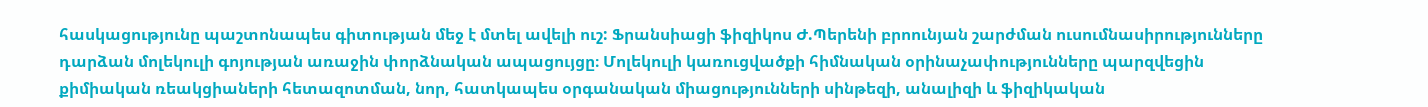հասկացությունը պաշտոնապես գիտության մեջ է մտել ավելի ուշ: Ֆրանսիացի ֆիզիկոս Ժ.Պերենի բրոունյան շարժման ուսումնասիրությունները դարձան մոլեկուլի գոյության առաջին փորձնական ապացույցը։ Մոլեկուլի կառուցվածքի հիմնական օրինաչափությունները պարզվեցին քիմիական ռեակցիաների հետազոտման, նոր, հատկապես օրգանական միացությունների սինթեզի, անալիզի և ֆիզիկական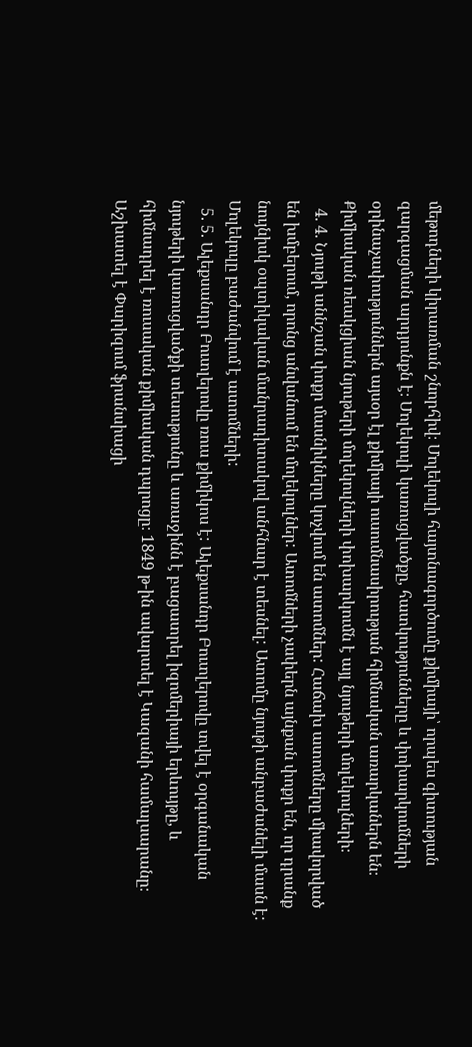մեթոդների կիրառման շնորհիվ։ Մոլեկուլի հայտնագործումը քիմիայի՝ որպես գիտության զարգացման արդյունքն է։ Մոլեկուլի կառուցվածքը, հատկությունները և փոխարկումների օրինաչափություններն այսօր էլ քիմիայի ուսումնասիրության հիմնական առարկաներն են։ Քիմիական ռեակցիան նյութերի մոլեկուլների փոխարկումն է այլ նյութերի մոլեկուլների։
  4. 4. Նյութի աննշան փոքր մասնիկները կոչվում են ատոմներ: Հաճախ ատոմները միավորված են խմբերում, որոնց անվանում են մոլեկուլներ: Ատոմների չափերն այնքան փոքր են, որ դրանք նույնիսկ օպտիկական մանրադիտակով անհնար է տեսնել: Ատոմը նյութի անբաժանելի մասն է: Մոլեկուլը բաժանվում է ատոմների:
  5. 5. Ալեքսանդր Բուտլերովը ռուս քիմիկոս է: Ալեքսանդր Բուտլերովը տվել է օրգանական նյութերի կառուցվածքի տեսությունը և առաջինն է բացատրել իզոմերիայի երևույթը, և հիմնադրել է ռուսական քիմիական դպրոցը։ 1849 թ-ին ավարտել է Կազանի համալսարանը։ Աշխատել է Փարիզում ֆրանսիացի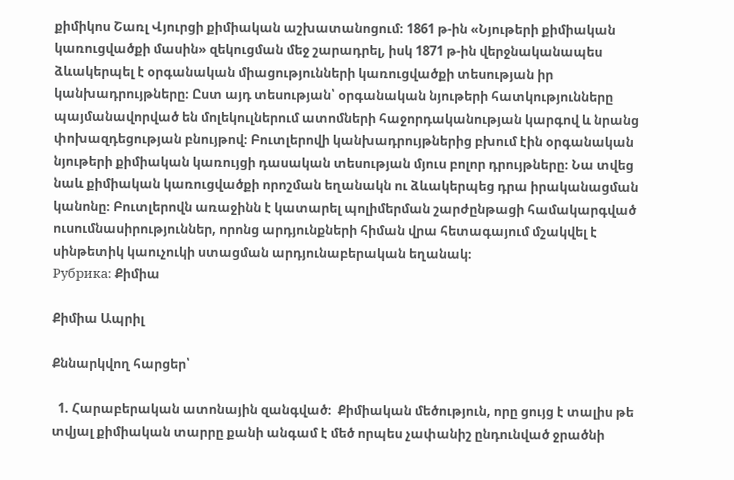քիմիկոս Շառլ Վյուրցի քիմիական աշխատանոցում։ 1861 թ-ին «Նյութերի քիմիական կառուցվածքի մասին» զեկուցման մեջ շարադրել, իսկ 1871 թ-ին վերջնականապես ձևակերպել է օրգանական միացությունների կառուցվածքի տեսության իր կանխադրույթները։ Ըստ այդ տեսության՝ օրգանական նյութերի հատկությունները պայմանավորված են մոլեկուլներում ատոմների հաջորդականության կարգով և նրանց փոխազդեցության բնույթով։ Բուտլերովի կանխադրույթներից բխում էին օրգանական նյութերի քիմիական կառույցի դասական տեսության մյուս բոլոր դրույթները։ Նա տվեց նաև քիմիական կառուցվածքի որոշման եղանակն ու ձևակերպեց դրա իրականացման կանոնը։ Բուտլերովն առաջինն է կատարել պոլիմերման շարժընթացի համակարգված ուսումնասիրություններ, որոնց արդյունքների հիման վրա հետագայում մշակվել է սինթետիկ կաուչուկի ստացման արդյունաբերական եղանակ։
Рубрика: Քիմիա

Քիմիա Ապրիլ

Քննարկվող հարցեր՝

  1. Հարաբերական ատոնային զանգված։  Քիմիական մեծություն, որը ցույց է տալիս թե տվյալ քիմիական տարրը քանի անգամ է մեծ որպես չափանիշ ընդունված ջրածնի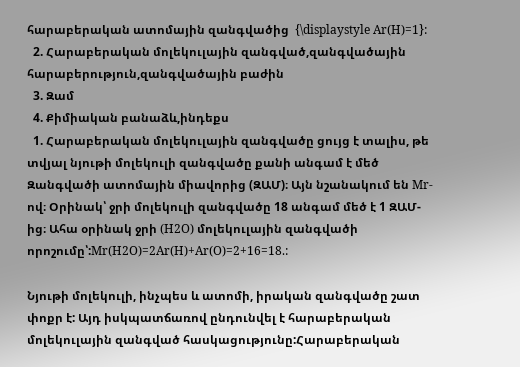հարաբերական ատոմային զանգվածից  {\displaystyle Ar(H)=1}:
  2. Հարաբերական մոլեկուլային զանգված,զանգվածային հարաբերություն,զանգվածային բաժին
  3. Զամ
  4. Քիմիական բանաձև,ինդեքս
  1. Հարաբերական մոլեկուլային զանգվածը ցույց է տալիս, թե տվյալ նյութի մոլեկուլի զանգվածը քանի անգամ է մեծ Զանգվածի ատոմային միավորից (ԶԱՄ)։ Այն նշանակում են Mr-ով։ Օրինակ՝ ջրի մոլեկուլի զանգվածը 18 անգամ մեծ է 1 ԶԱՄ-ից։ Ահա օրինակ ջրի (H2O) մոլեկուլային զանգվածի որոշումը՝:Mr(H2O)=2Ar(H)+Ar(O)=2+16=18.:

Նյութի մոլեկուլի, ինչպես և ատոմի, իրական զանգվածը շատ փոքր է: Այդ իսկպատճառով ընդունվել է հարաբերական մոլեկուլային զանգված հասկացությունը:Հարաբերական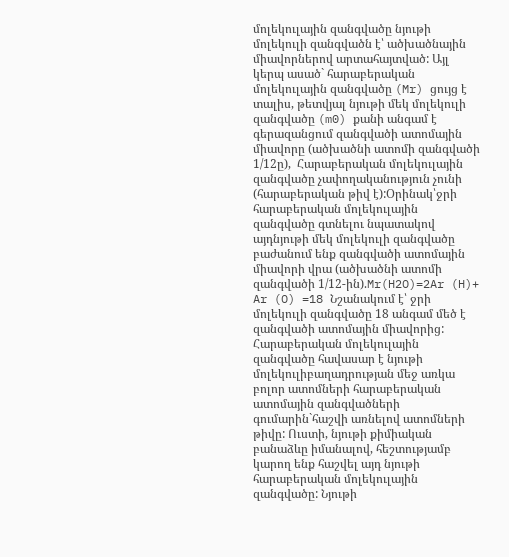մոլեկուլային զանգվածը նյութի մոլեկուլի զանգվածն է՝ ածխածնային միավորներով արտահայտված: Այլ կերպ ասած` հարաբերական մոլեկուլային զանգվածը (Mr) ցույց է տալիս, թետվյալ նյութի մեկ մոլեկուլի զանգվածը (m0) քանի անգամ է գերազանցում զանգվածի ատոմային միավորը (ածխածնի ատոմի զանգվածի 1/12ը),  Հարաբերական մոլեկուլային զանգվածը չափողականություն չունի (հարաբերական թիվ է):Օրինակ՝ջրի հարաբերական մոլեկուլային զանգվածը գտնելու նպատակով այդնյութի մեկ մոլեկուլի զանգվածը բաժանում ենք զանգվածի ատոմային միավորի վրա (ածխածնի ատոմի զանգվածի 1/12-ին).Mr(H2O)=2Ar (H)+ Ar (O) =18 Նշանակում է՝ ջրի մոլեկուլի զանգվածը 18 անգամ մեծ է զանգվածի ատոմային միավորից: Հարաբերական մոլեկուլային զանգվածը հավասար է նյութի մոլեկուլիբաղադրության մեջ առկա բոլոր ատոմների հարաբերական ատոմային զանգվածների գումարին`հաշվի առնելով ատոմների թիվը: Ուստի, նյութի քիմիական բանաձևը իմանալով, հեշտությամբ կարող ենք հաշվել այդ նյութի հարաբերական մոլեկուլային զանգվածը: Նյութի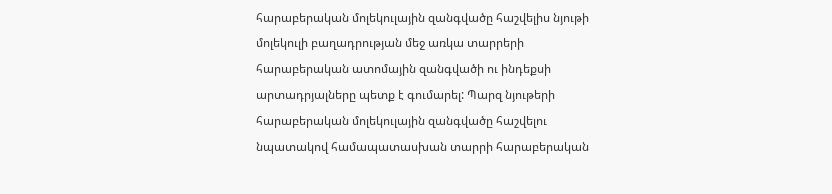հարաբերական մոլեկուլային զանգվածը հաշվելիս նյութի մոլեկուլի բաղադրության մեջ առկա տարրերի հարաբերական ատոմային զանգվածի ու ինդեքսի արտադրյալները պետք է գումարել: Պարզ նյութերի հարաբերական մոլեկուլային զանգվածը հաշվելու նպատակով համապատասխան տարրի հարաբերական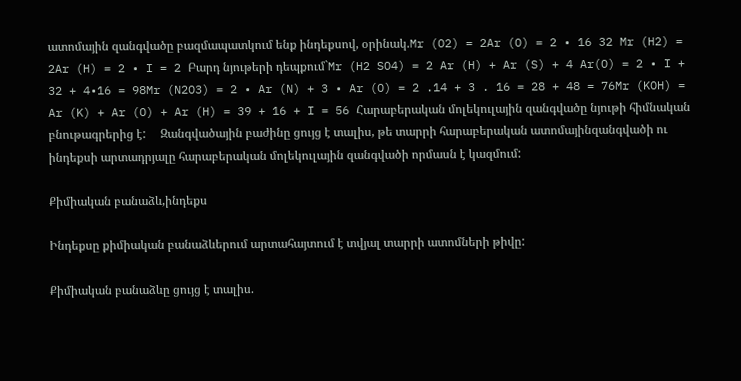ատոմային զանգվածը բազմապատկում ենք ինդեքսով, օրինակ.Mr (O2) = 2Ar (O) = 2 • 16 32 Mr (H2) = 2Ar (H) = 2 • I = 2 Բարդ նյութերի դեպքում`Mr (H2 SO4) = 2 Ar (H) + Ar (S) + 4 Ar(O) = 2 • I + 32 + 4•16 = 98Mr (N2O3) = 2 • Ar (N) + 3 • Ar (O) = 2 .14 + 3 . 16 = 28 + 48 = 76Mr (KOH) = Ar (K) + Ar (O) + Ar (H) = 39 + 16 + I = 56 Հարաբերական մոլեկուլային զանգվածը նյութի հիմնական բնութագրերից է:     Զանգվածային բաժինը ցույց է տալիս, թե տարրի հարաբերական ատոմայինզանգվածի ու ինդեքսի արտադրյալը հարաբերական մոլեկուլային զանգվածի որմասն է կազմում:

Քիմիական բանաձև,ինդեքս

Ինդեքսը քիմիական բանաձևերում արտահայտում է տվյալ տարրի ատոմների թիվը:

Քիմիական բանաձևը ցույց է տալիս.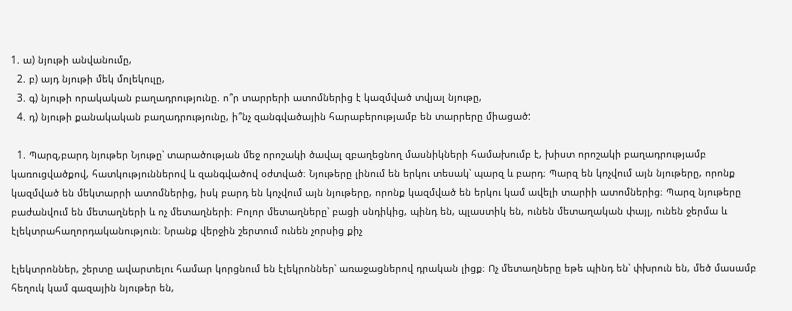1. ա) նյութի անվանումը,
  2. բ) այդ նյութի մեկ մոլեկուլը,
  3. գ) նյութի որակական բաղադրությունը. ո՞ր տարրերի ատոմներից է կազմված տվյալ նյութը,
  4. դ) նյութի քանակական բաղադրությունը, ի՞նչ զանգվածային հարաբերությամբ են տարրերը միացած:

  1. Պարզ,բարդ նյութեր Նյութը՝ տարածության մեջ որոշակի ծավալ զբաղեցնող մասնիկների համախումբ է, խիստ որոշակի բաղադրությամբ կառուցվածքով, հատկություններով և զանգվածով օժտված։ Նյութերը լինում են երկու տեսակ՝ պարզ և բարդ։ Պարզ են կոչվում այն նյութերը, որոնք կազմված են մեկտարրի ատոմներից, իսկ բարդ են կոչվում այն նյութերը, որոնք կազմված են երկու կամ ավելի տարիի ատոմներից։ Պարզ նյութերը բաժանվում են մետաղների և ոչ մետաղների։ Բոլոր մետաղները՝ բացի սնդիկից, պինդ են, պլաստիկ են, ունեն մետաղական փայլ, ունեն ջերմա և էլեկտրահաղորդականություն։ Նրանք վերջին շերտում ունեն չորսից քիչ

էլեկտրոններ, շերտը ավարտելու համար կորցնում են էլեկրոններ՝ առաջացներով դրական լիցք։ Ոչ մետաղները եթե պինդ են՝ փխրուն են, մեծ մասամբ հեղուկ կամ գազային նյութեր են,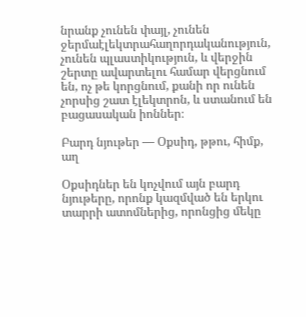նրանք չունեն փայլ, չունեն ջերմաէլեկտրահաղորդականություն, չունեն պլաստիկություն, և վերջին շերտը ավարտելու համար վերցնում են, ոչ թե կորցնում, քանի որ ունեն չորսից շատ էլեկտրոն, և ստանում են բացասական իոններ։

Բարդ նյութեր — Օքսիդ, թթու, հիմք, աղ

Օքսիդներ են կոչվում այն բարդ նյութերը, որոնք կազմված են երկու տարրի ատոմներից, որոնցից մեկը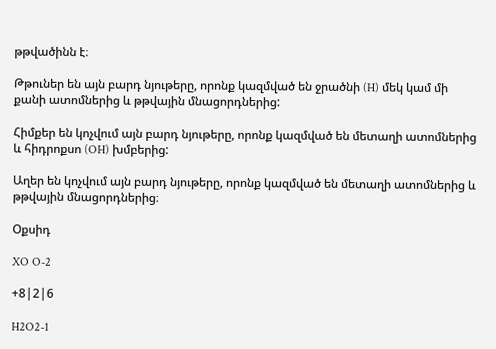թթվածինն է։

Թթուներ են այն բարդ նյութերը, որոնք կազմված են ջրածնի (H) մեկ կամ մի քանի ատոմներից և թթվային մնացորդներից:

Հիմքեր են կոչվում այն բարդ նյութերը, որոնք կազմված են մետաղի ատոմներից և հիդրոքսո (OH) խմբերից:

Աղեր են կոչվում այն բարդ նյութերը, որոնք կազմված են մետաղի ատոմներից և թթվային մնացորդներից։

Օքսիդ

XO O-2

+8|2|6

H2O2-1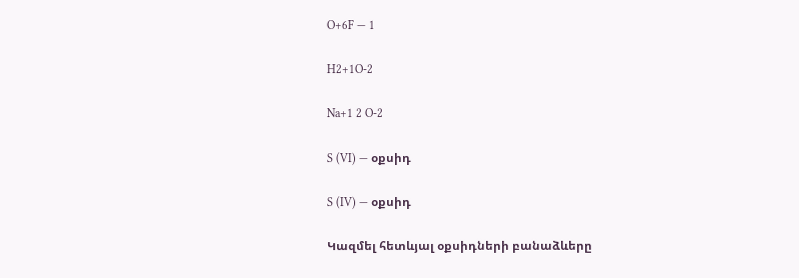O+6F — 1

H2+1O-2

Na+1 2 O-2

S (VI) — օքսիդ

S (IV) — օքսիդ

Կազմել հետևյալ օքսիդների բանաձևերը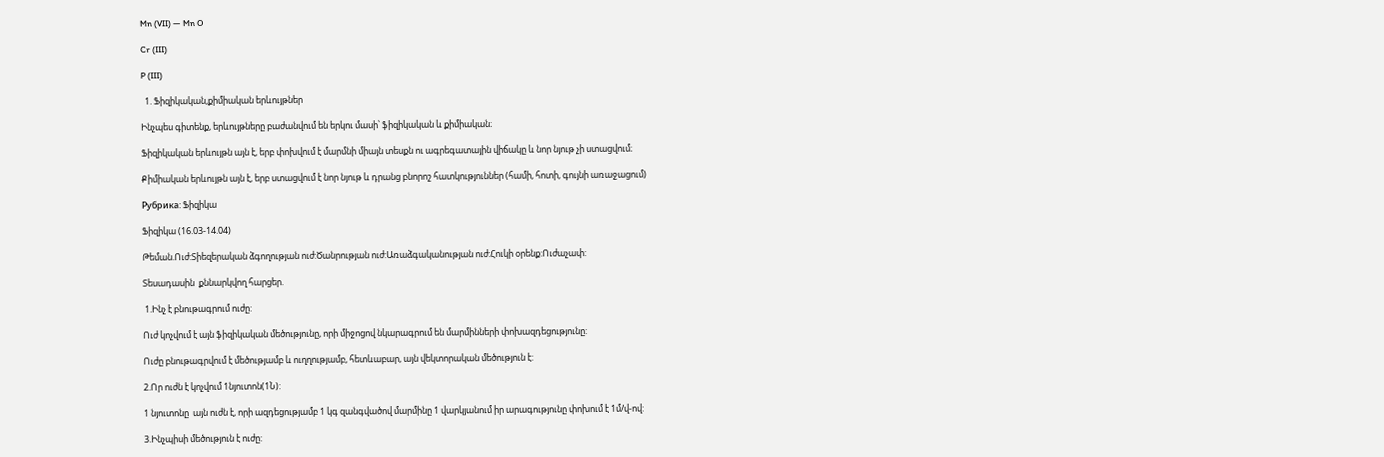Mn (VII) — Mn O

Cr (III)

P (III)

  1. Ֆիզիկական,քիմիական երևույթներ

Ինչպես գիտենք, երևույթները բաժանվում են երկու մասի՝ ֆիզիկական և քիմիական։

Ֆիզիկական երևույթն այն է, երբ փոխվում է մարմնի միայն տեսքն ու ագրեգատային վիճակը և նոր նյութ չի ստացվում։

Քիմիական երևույթն այն է, երբ ստացվում է նոր նյութ և դրանց բնորոշ հատկություններ (համի, հոտի, գույնի առաջացում)

Рубрика: Ֆիզիկա

Ֆիզիկա (16.03-14.04)

Թեման.Ուժ:Տիեզերական ձգողության ուժ:Ծանրության ուժ:Առաձգականության ուժ:Հուկի օրենք:Ուժաչափ:

Տեսադասին  քննարկվող հարցեր.

 1.Ինչ է բնութագրում ուժը:

Ուժ կոչվում է այն ֆիզիկական մեծությունը, որի միջոցով նկարագրում են մարմինների փոխազդեցությունը:

Ուժը բնութագրվում է մեծությամբ և ուղղությամբ, հետևաբար, այն վեկտորական մեծություն է:

2.Որ ուժն է կոչվում 1նյուտոն(1Ն):

1 նյուտոնը  այն ուժն է, որի ազդեցությամբ 1 կգ զանգվածով մարմինը 1 վարկյանում իր արագությունը փոխում է 1մ/վ-ով:

3.Ինչպիսի մեծություն է ուժը: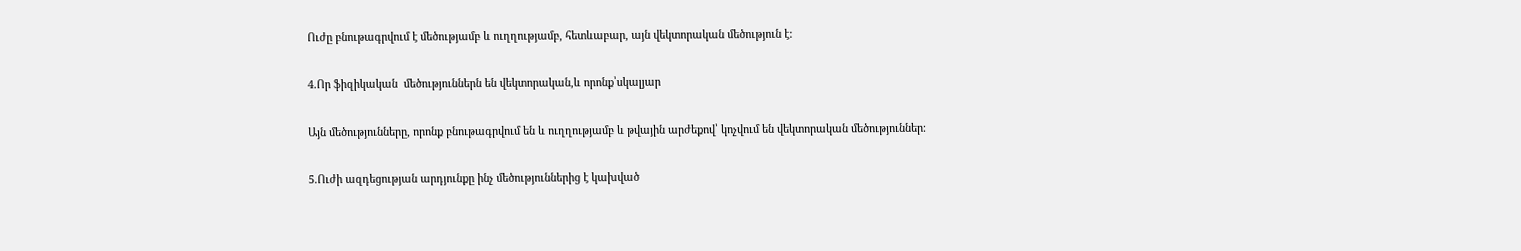Ուժը բնութագրվում է մեծությամբ և ուղղությամբ, հետևաբար, այն վեկտորական մեծություն է:

4.Որ ֆիզիկական  մեծություններն են վեկտորական,և որոնք՝սկալյար

Այն մեծությունները, որոնք բնութագրվում են և ուղղությամբ և թվային արժեքով՝ կոչվում են վեկտորական մեծություններ։

5.Ուժի ազդեցության արդյունքը ինչ մեծություններից է կախված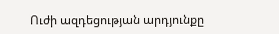Ուժի ազդեցության արդյունքը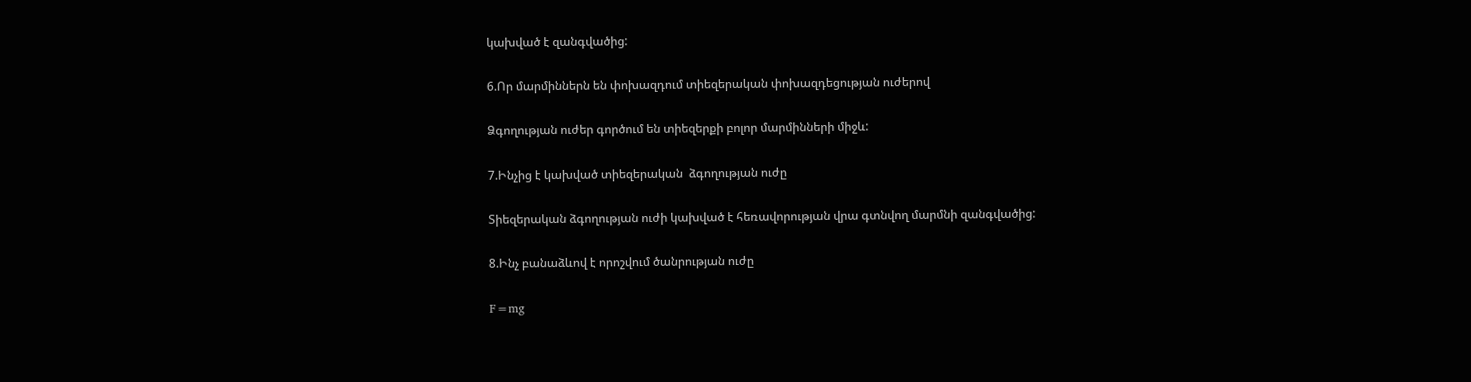կախված է զանգվածից:

6.Որ մարմիններն են փոխազդում տիեզերական փոխազդեցության ուժերով

Ձգողության ուժեր գործում են տիեզերքի բոլոր մարմինների միջև:

7.Ինչից է կախված տիեզերական  ձգողության ուժը

Տիեզերական ձգողության ուժի կախված է հեռավորության վրա գտնվող մարմնի զանգվածից:

8.Ինչ բանաձևով է որոշվում ծանրության ուժը

F=mg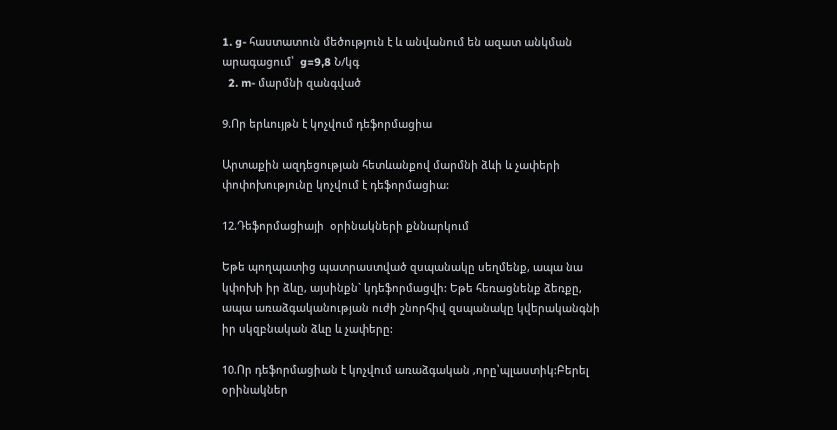1. g- հաստատուն մեծություն է և անվանում են ազատ անկման արագացում՝  g=9,8 Ն/կգ
  2. m- մարմնի զանգված

9.Որ երևույթն է կոչվում դեֆորմացիա

Արտաքին ազդեցության հետևանքով մարմնի ձևի և չափերի փոփոխությունը կոչվում է դեֆորմացիա:

12.Դեֆորմացիայի  օրինակների քննարկում

Եթե պողպատից պատրաստված զսպանակը սեղմենք, ապա նա կփոխի իր ձևը, այսինքն` կդեֆորմացվի: Եթե հեռացնենք ձեռքը, ապա առաձգականության ուժի շնորհիվ զսպանակը կվերականգնի իր սկզբնական ձևը և չափերը:

10.Որ դեֆորմացիան է կոչվում առաձգական ,որը՝պլաստիկ:Բերել օրինակներ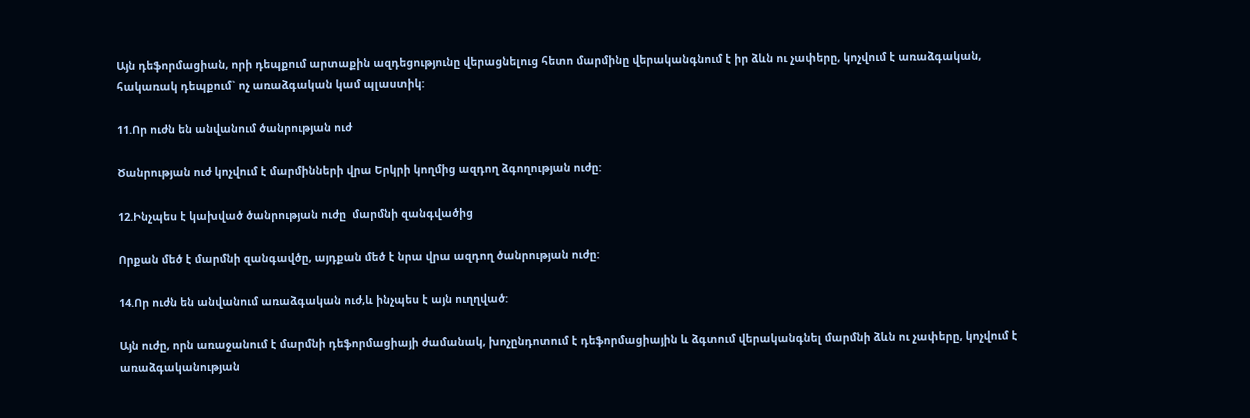Այն դեֆորմացիան, որի դեպքում արտաքին ազդեցությունը վերացնելուց հետո մարմինը վերականգնում է իր ձևն ու չափերը, կոչվում է առաձգական, հակառակ դեպքում` ոչ առաձգական կամ պլաստիկ:

11.Որ ուժն են անվանում ծանրության ուժ

Ծանրության ուժ կոչվում է մարմինների վրա Երկրի կողմից ազդող ձգողության ուժը:

12.Ինչպես է կախված ծանրության ուժը  մարմնի զանգվածից

Որքան մեծ է մարմնի զանգավծը, այդքան մեծ է նրա վրա ազդող ծանրության ուժը:

14.Որ ուժն են անվանում առաձգական ուժ,և ինչպես է այն ուղղված:

Այն ուժը, որն առաջանում է մարմնի դեֆորմացիայի ժամանակ, խոչընդոտում է դեֆորմացիային և ձգտում վերականգնել մարմնի ձևն ու չափերը, կոչվում է առաձգականության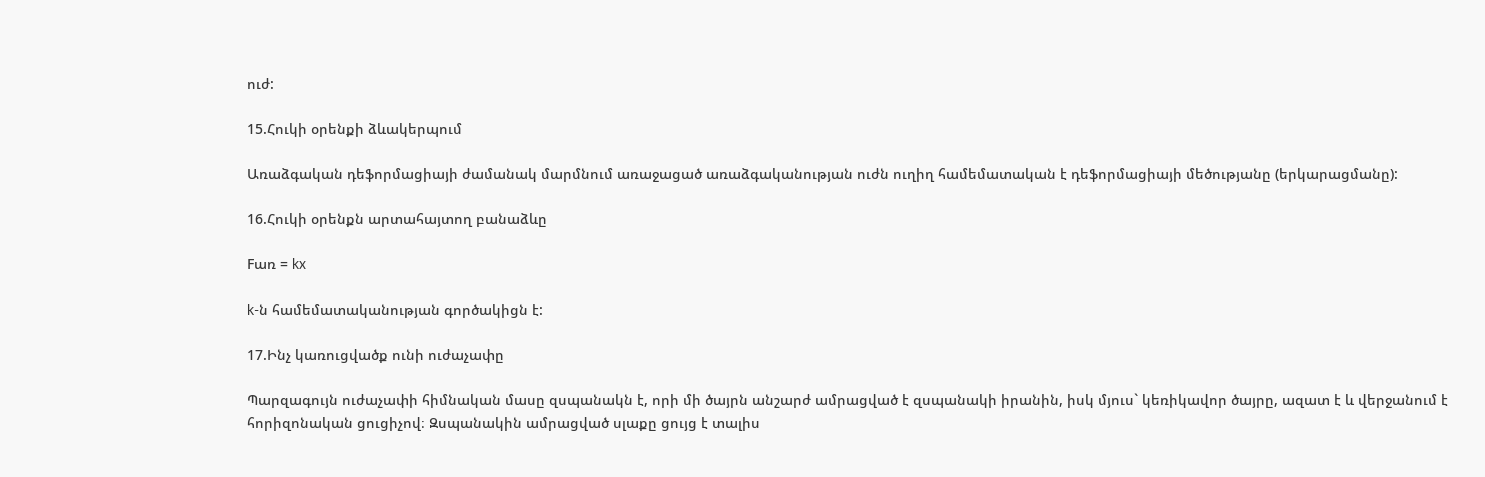ուժ:

15.Հուկի օրենքի ձևակերպում

Առաձգական դեֆորմացիայի ժամանակ մարմնում առաջացած առաձգականության ուժն ուղիղ համեմատական է դեֆորմացիայի մեծությանը (երկարացմանը):

16.Հուկի օրենքն արտահայտող բանաձևը

Fառ = kx

k-ն համեմատականության գործակիցն է:

17.Ինչ կառուցվածք ունի ուժաչափը

Պարզագույն ուժաչափի հիմնական մասը զսպանակն է, որի մի ծայրն անշարժ ամրացված է զսպանակի իրանին, իսկ մյուս` կեռիկավոր ծայրը, ազատ է և վերջանում է հորիզոնական ցուցիչով։ Զսպանակին ամրացված սլաքը ցույց է տալիս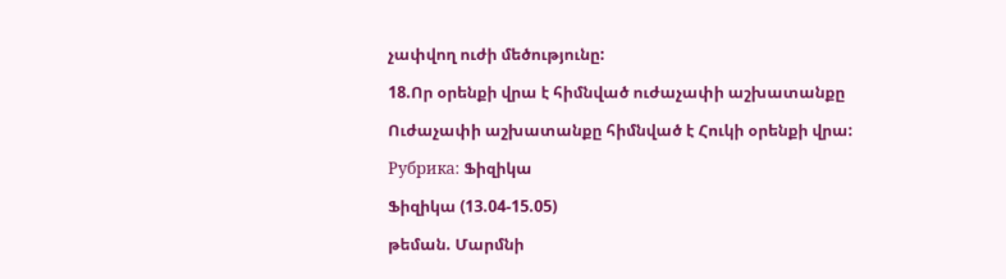չափվող ուժի մեծությունը:

18.Որ օրենքի վրա է հիմնված ուժաչափի աշխատանքը

Ուժաչափի աշխատանքը հիմնված է Հուկի օրենքի վրա:

Рубрика: Ֆիզիկա

Ֆիզիկա (13.04-15.05)

թեման. Մարմնի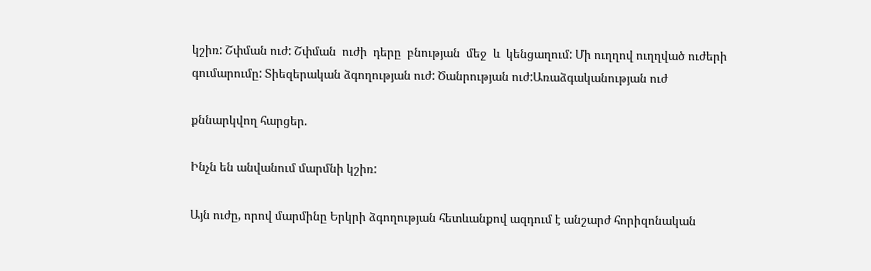կշիռ: Շփման ուժ: Շփման  ուժի  դերը  բնության  մեջ  և  կենցաղում: Մի ուղղով ուղղված ուժերի գումարումը: Տիեզերական ձգողության ուժ: Ծանրության ուժ:Առաձգականության ուժ

քննարկվող հարցեր.

Ինչն են անվանում մարմնի կշիռ:

Այն ուժը, որով մարմինը Երկրի ձգողության հետևանքով ազդում է անշարժ հորիզոնական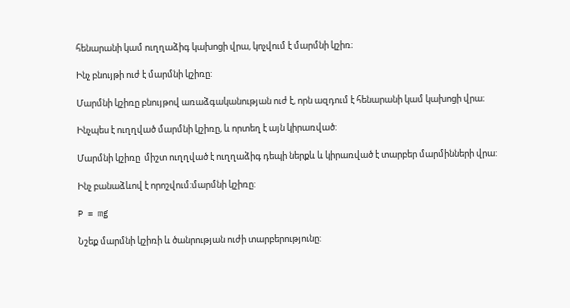հենարանի կամ ուղղաձիգ կախոցի վրա, կոչվում է մարմնի կշիռ։

Ինչ բնույթի ուժ է մարմնի կշիռը:

Մարմնի կշիռը բնույթով առաձգականության ուժ է, որն ազդում է հենարանի կամ կախոցի վրա։

Ինչպես է ուղղված մարմնի կշիռը, և որտեղ է այն կիրառված:

Մարմնի կշիռը  միշտ ուղղված է ուղղաձիգ դեպի ներքև և կիրառված է տարբեր մարմինների վրա:

Ինչ բանաձևով է որոշվում:մարմնի կշիռը:

P = mg

Նշեք մարմնի կշիռի և ծանրության ուժի տարբերությունը: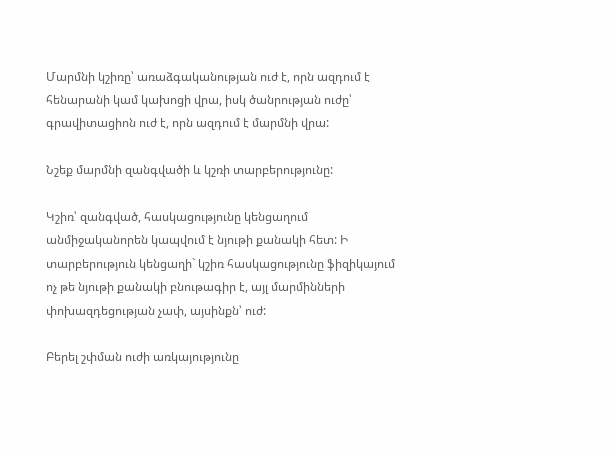Մարմնի կշիռը՝ առաձգականության ուժ է, որն ազդում է հենարանի կամ կախոցի վրա, իսկ ծանրության ուժը՝ գրավիտացիոն ուժ է, որն ազդում է մարմնի վրա:

Նշեք մարմնի զանգվածի և կշռի տարբերությունը:

Կշիռ՝ զանգված, հասկացությունը կենցաղում անմիջականորեն կապվում է նյութի քանակի հետ: Ի տարբերություն կենցաղի` կշիռ հասկացությունը ֆիզիկայում ոչ թե նյութի քանակի բնութագիր է, այլ մարմինների փոխազդեցության չափ, այսինքն՝ ուժ:

Բերել շփման ուժի առկայությունը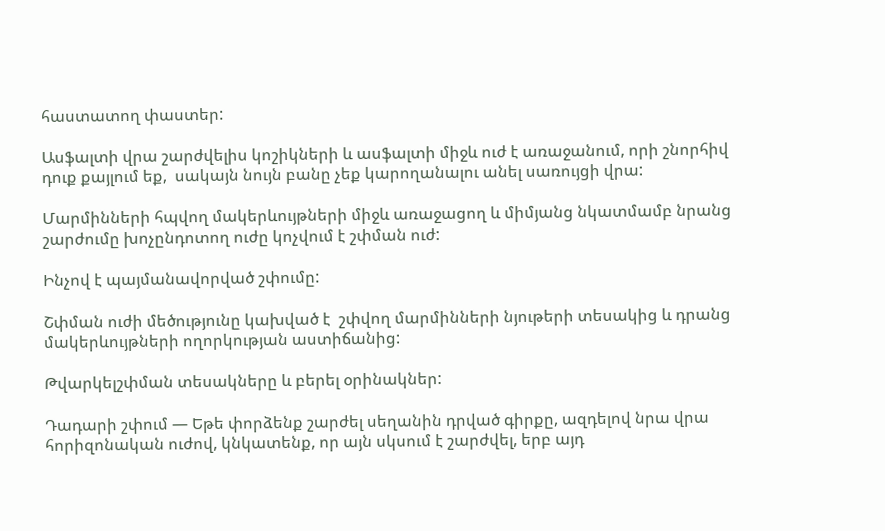հաստատող փաստեր:

Ասֆալտի վրա շարժվելիս կոշիկների և ասֆալտի միջև ուժ է առաջանում, որի շնորհիվ դուք քայլում եք,  սակայն նույն բանը չեք կարողանալու անել սառույցի վրա:

Մարմինների հպվող մակերևույթների միջև առաջացող և միմյանց նկատմամբ նրանց շարժումը խոչընդոտող ուժը կոչվում է շփման ուժ:

Ինչով է պայմանավորված շփումը:

Շփման ուժի մեծությունը կախված է  շփվող մարմինների նյութերի տեսակից և դրանց մակերևույթների ողորկության աստիճանից:

Թվարկելշփման տեսակները և բերել օրինակներ:

Դադարի շփում — Եթե փորձենք շարժել սեղանին դրված գիրքը, ազդելով նրա վրա հորիզոնական ուժով, կնկատենք, որ այն սկսում է շարժվել, երբ այդ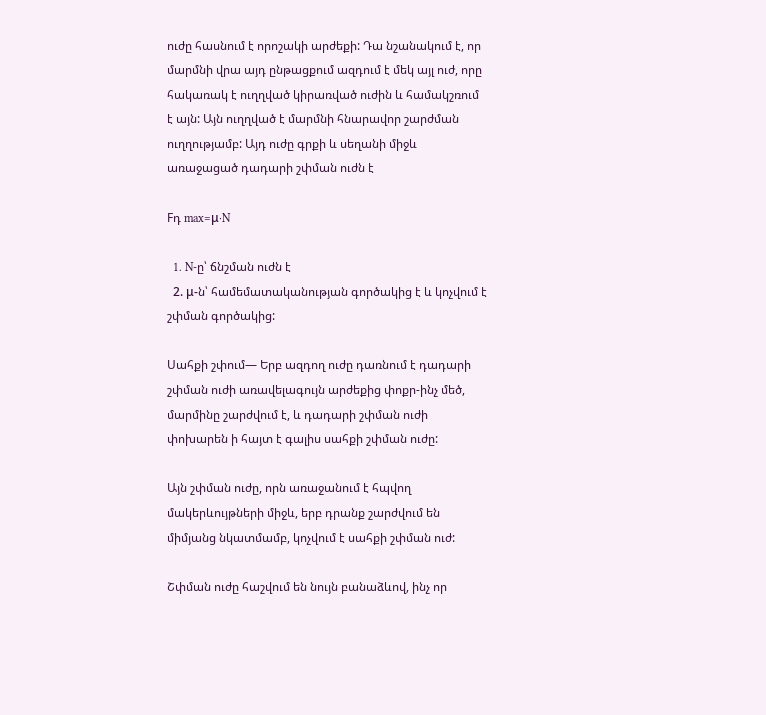ուժը հասնում է որոշակի արժեքի: Դա նշանակում է, որ մարմնի վրա այդ ընթացքում ազդում է մեկ այլ ուժ, որը հակառակ է ուղղված կիրառված ուժին և համակշռում է այն: Այն ուղղված է մարմնի հնարավոր շարժման ուղղությամբ: Այդ ուժը գրքի և սեղանի միջև առաջացած դադարի շփման ուժն է

Fդ max=μ⋅N

  1. N-ը՝ ճնշման ուժն է
  2. μ-ն՝ համեմատականության գործակից է և կոչվում է շփման գործակից:

Սահքի շփում— Երբ ազդող ուժը դառնում է դադարի շփման ուժի առավելագույն արժեքից փոքր-ինչ մեծ, մարմինը շարժվում է, և դադարի շփման ուժի փոխարեն ի հայտ է գալիս սահքի շփման ուժը:

Այն շփման ուժը, որն առաջանում է հպվող մակերևույթների միջև, երբ դրանք շարժվում են միմյանց նկատմամբ, կոչվում է սահքի շփման ուժ:

Շփման ուժը հաշվում են նույն բանաձևով, ինչ որ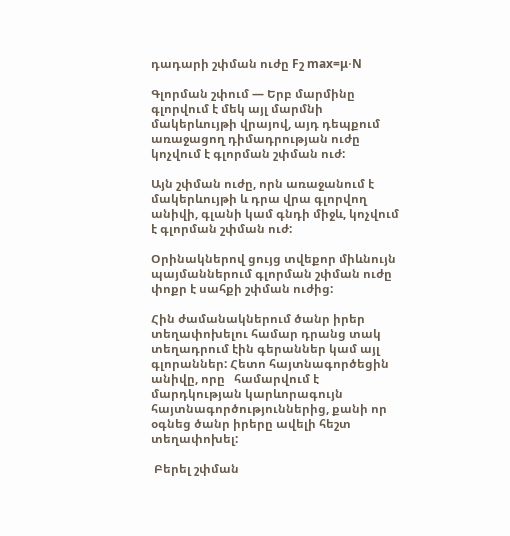դադարի շփման ուժը Fշ max=μ⋅N

Գլորման շփում — Երբ մարմինը գլորվում է մեկ այլ մարմնի մակերևույթի վրայով, այդ դեպքում առաջացող դիմադրության ուժը կոչվում է գլորման շփման ուժ:

Այն շփման ուժը, որն առաջանում է մակերևույթի և դրա վրա գլորվող անիվի, գլանի կամ գնդի միջև, կոչվում է գլորման շփման ուժ:

Օրինակներով ցույց տվեքոր միևնույն պայմաններում գլորման շփման ուժը փոքր է սահքի շփման ուժից:

Հին ժամանակներում ծանր իրեր տեղափոխելու համար դրանց տակ տեղադրում էին գերաններ կամ այլ գլորաններ: Հետո հայտնագործեցին անիվը, որը   համարվում է  մարդկության կարևորագույն հայտնագործություններից, քանի որ օգնեց ծանր իրերը ավելի հեշտ տեղափոխել:

 Բերել շփման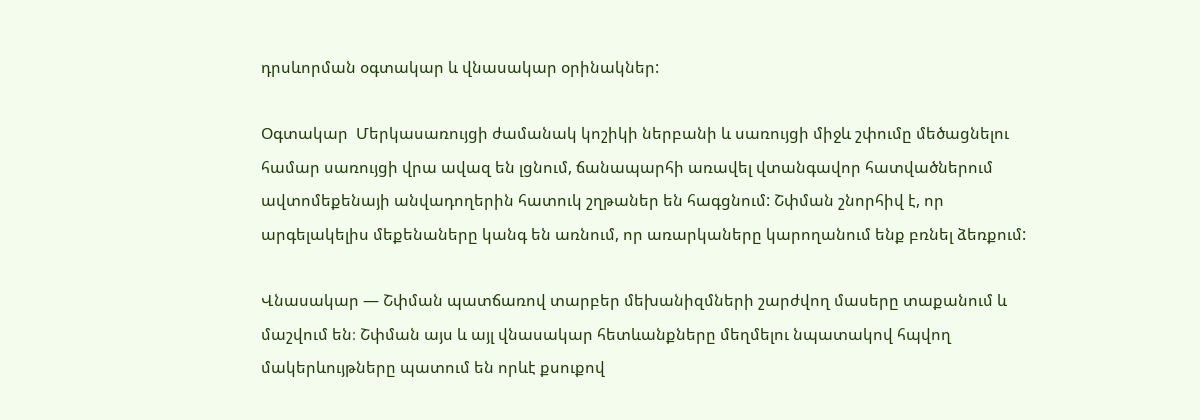դրսևորման օգտակար և վնասակար օրինակներ:

Օգտակար  Մերկասառույցի ժամանակ կոշիկի ներբանի և սառույցի միջև շփումը մեծացնելու համար սառույցի վրա ավազ են լցնում, ճանապարհի առավել վտանգավոր հատվածներում ավտոմեքենայի անվադողերին հատուկ շղթաներ են հագցնում: Շփման շնորհիվ է, որ արգելակելիս մեքենաները կանգ են առնում, որ առարկաները կարողանում ենք բռնել ձեռքում:

Վնասակար — Շփման պատճառով տարբեր մեխանիզմների շարժվող մասերը տաքանում և մաշվում են։ Շփման այս և այլ վնասակար հետևանքները մեղմելու նպատակով հպվող մակերևույթները պատում են որևէ քսուքով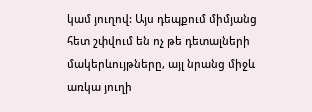կամ յուղով: Այս դեպքում միմյանց հետ շփվում են ոչ թե դետալների մակերևույթները, այլ նրանց միջև առկա յուղի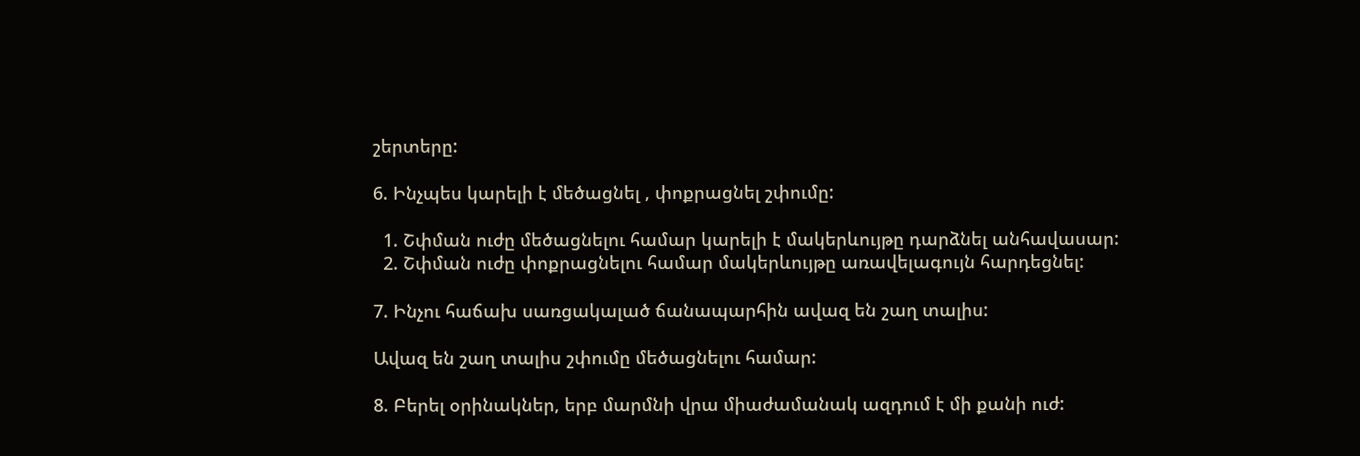շերտերը:

6. Ինչպես կարելի է մեծացնել , փոքրացնել շփումը:

  1. Շփման ուժը մեծացնելու համար կարելի է մակերևույթը դարձնել անհավասար:
  2. Շփման ուժը փոքրացնելու համար մակերևույթը առավելագույն հարդեցնել:

7. Ինչու հաճախ սառցակալած ճանապարհին ավազ են շաղ տալիս:

Ավազ են շաղ տալիս շփումը մեծացնելու համար:

8. Բերել օրինակներ, երբ մարմնի վրա միաժամանակ ազդում է մի քանի ուժ: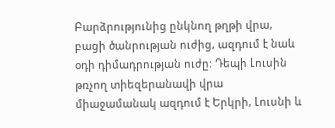Բարձրությունից ընկնող թղթի վրա, բացի ծանրության ուժից, ազդում է նաև օդի դիմադրության ուժը: Դեպի Լուսին թռչող տիեզերանավի վրա միաջամանակ ազդում է Երկրի, Լուսնի և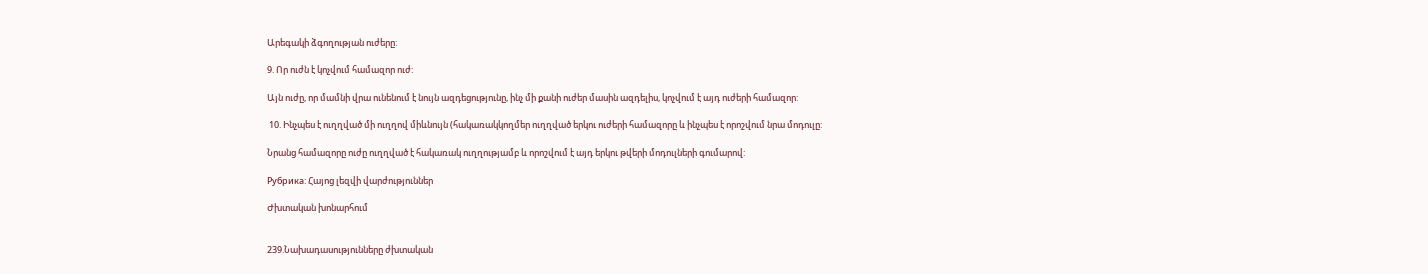Արեգակի ձգողության ուժերը:

9. Որ ուժն է կոչվում համազոր ուժ:

Այն ուժը, որ մամնի վրա ունենում է նույն ազդեցությունը, ինչ մի քանի ուժեր մասին ազդելիս, կոչվում է այդ ուժերի համազոր:

 10. Ինչպես է ուղղված մի ուղղով միևնույն (հակառակկողմեր ուղղված երկու ուժերի համազորը և ինչպես է որոշվում նրա մոդուլը:

Նրանց համազորը ուժը ուղղված է հակառակ ուղղությամբ և որոշվում է այդ երկու թվերի մոդուլների գումարով:

Рубрика: Հայոց լեզվի վարժություններ

Ժխտական խոնարհում


239.Նախադասությունները ժխտական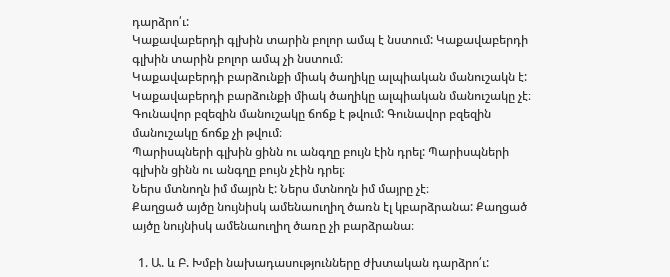դարձրո՛ւ:
Կաքավաբերդի գլխին տարին բոլոր ամպ է նստում: Կաքավաբերդի գլխին տարին բոլոր ամպ չի նստում։
Կաքավաբերդի բարձունքի միակ ծաղիկը ալպիական մանուշակն է: Կաքավաբերդի բարձունքի միակ ծաղիկը ալպիական մանուշակը չէ։
Գունավոր բզեզին մանուշակը ճոճք է թվում: Գունավոր բզեզին մանուշակը ճոճք չի թվում։
Պարիսպների գլխին ցինն ու անգղը բույն էին դրել: Պարիսպների գլխին ցինն ու անգղը բույն չէին դրել։
Ներս մտնողն իմ մայրն է: Ներս մտնողն իմ մայրը չէ։
Քաղցած այծը նույնիսկ ամենաուղիղ ծառն էլ կբարձրանա: Քաղցած այծը նույնիսկ ամենաուղիղ ծառը չի բարձրանա։

  1. Ա. և Բ. Խմբի նախադասությունները ժխտական դարձրո՛ւ: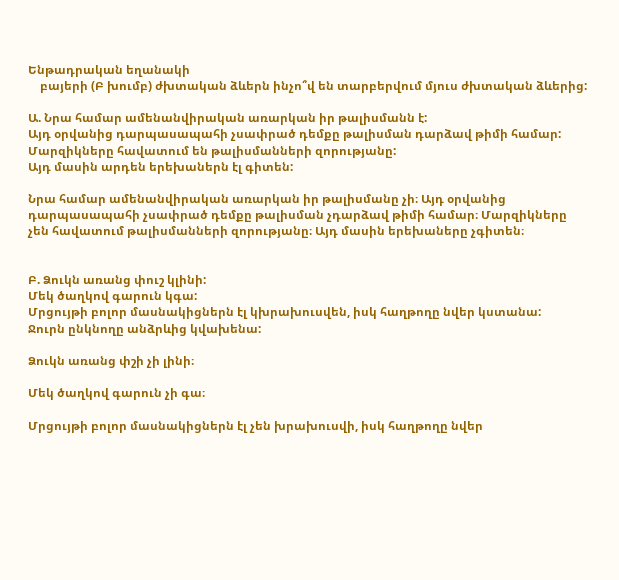Ենթադրական եղանակի
    բայերի (Բ խումբ) ժխտական ձևերն ինչո՞վ են տարբերվում մյուս ժխտական ձևերից:

Ա. Նրա համար ամենանվիրական առարկան իր թալիսմանն է:
Այդ օրվանից դարպասապահի չսափրած դեմքը թալիսման դարձավ թիմի համար:
Մարզիկները հավատում են թալիսմանների զորությանը:
Այդ մասին արդեն երեխաներն էլ գիտեն:

Նրա համար ամենանվիրական առարկան իր թալիսմանը չի։ Այդ օրվանից դարպասապահի չսափրած դեմքը թալիսման չդարձավ թիմի համար։ Մարզիկները չեն հավատում թալիսմանների զորությանը։ Այդ մասին երեխաները չգիտեն։


Բ. Ձուկն առանց փուշ կլինի:
Մեկ ծաղկով գարուն կգա:
Մրցույթի բոլոր մասնակիցներն էլ կխրախուսվեն, իսկ հաղթողը նվեր կստանա:
Ջուրն ընկնողը անձրևից կվախենա:

Ձուկն առանց փշի չի լինի։

Մեկ ծաղկով գարուն չի գա։

Մրցույթի բոլոր մասնակիցներն էլ չեն խրախուսվի, իսկ հաղթողը նվեր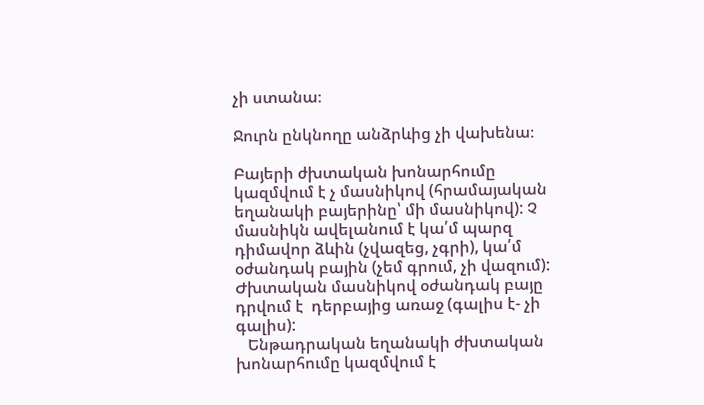չի ստանա։

Ջուրն ընկնողը անձրևից չի վախենա։

Բայերի ժխտական խոնարհումը կազմվում է չ մասնիկով (հրամայական եղանակի բայերինը՝ մի մասնիկով): Չ մասնիկն ավելանում է կա՛մ պարզ դիմավոր ձևին (չվազեց, չգրի), կա՛մ օժանդակ բային (չեմ գրում, չի վազում): Ժխտական մասնիկով օժանդակ բայը դրվում է  դերբայից առաջ (գալիս է- չի գալիս):
   Ենթադրական եղանակի ժխտական խոնարհումը կազմվում է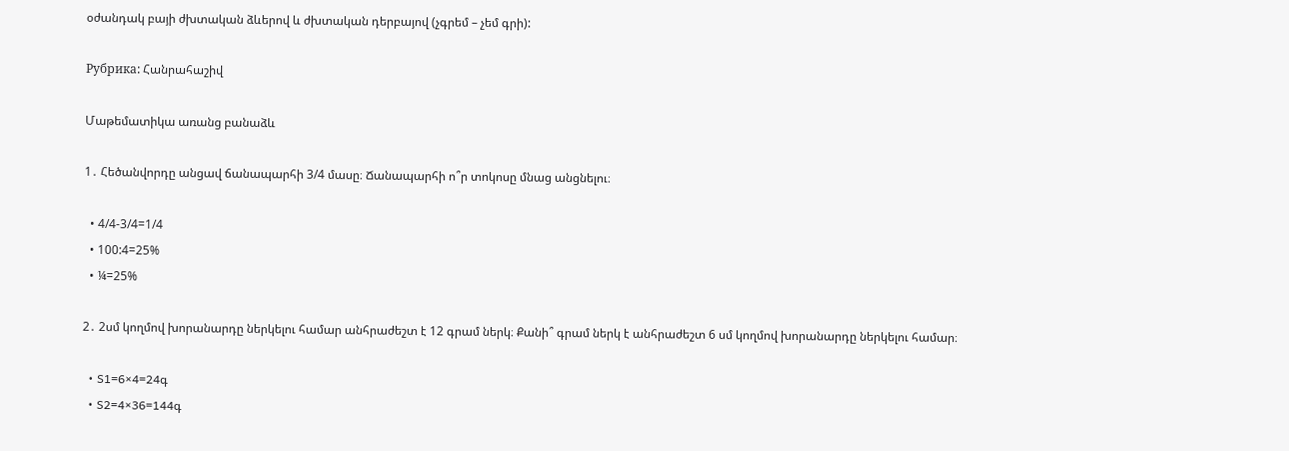օժանդակ բայի ժխտական ձևերով և ժխտական դերբայով (չգրեմ – չեմ գրի):

Рубрика: Հանրահաշիվ

Մաթեմատիկա առանց բանաձև

1․ Հեծանվորդը անցավ ճանապարհի 3/4 մասը։ Ճանապարհի ո՞ր տոկոսը մնաց անցնելու։

  • 4/4-3/4=1/4
  • 100:4=25%
  • ¼=25%

2․ 2սմ կողմով խորանարդը ներկելու համար անհրաժեշտ է 12 գրամ ներկ։ Քանի՞ գրամ ներկ է անհրաժեշտ 6 սմ կողմով խորանարդը ներկելու համար։

  • S1=6×4=24գ
  • S2=4×36=144գ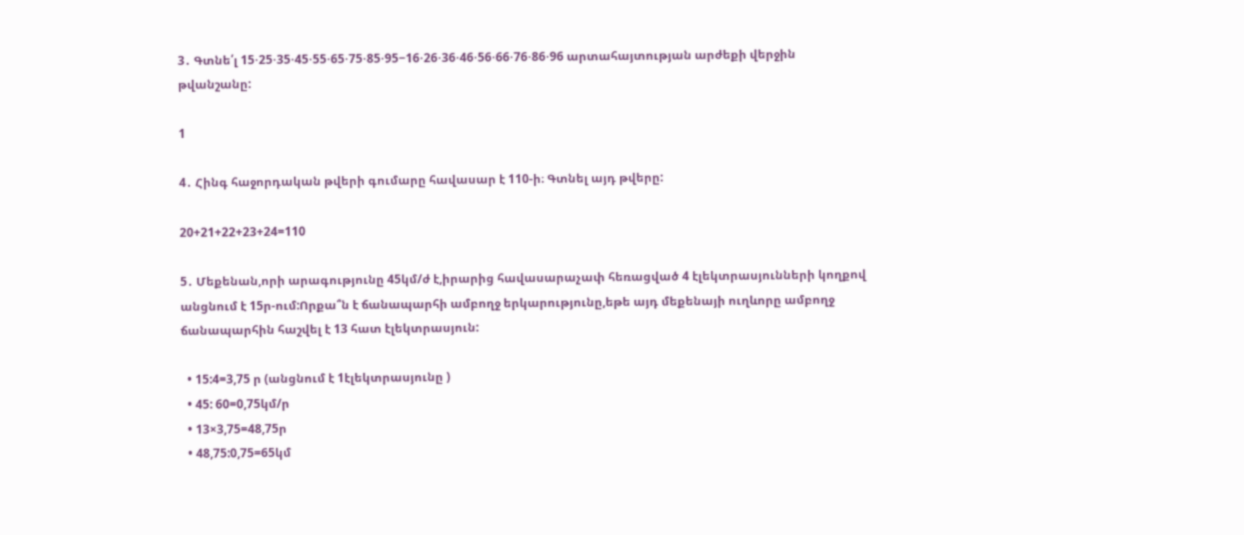3․ Գտնե՛լ 15⋅25⋅35⋅45⋅55⋅65⋅75⋅85⋅95−16⋅26⋅36⋅46⋅56⋅66⋅76⋅86⋅96 արտահայտության արժեքի վերջին թվանշանը:

1

4․ Հինգ հաջորդական թվերի գումարը հավասար է 110-ի։ Գտնել այդ թվերը:

20+21+22+23+24=110

5․ Մեքենան,որի արագությունը 45կմ/ժ է,իրարից հավասարաչափ հեռացված 4 էլեկտրասյունների կողքով անցնում է 15ր-ում:Որքա՞ն է ճանապարհի ամբողջ երկարությունը,եթե այդ մեքենայի ուղևորը ամբողջ ճանապարհին հաշվել է 13 հատ էլեկտրասյուն:

  • 15:4=3,75 ր (անցնում է 1էլեկտրասյունը )
  • 45: 60=0,75կմ/ր
  • 13×3,75=48,75ր
  • 48,75:0,75=65կմ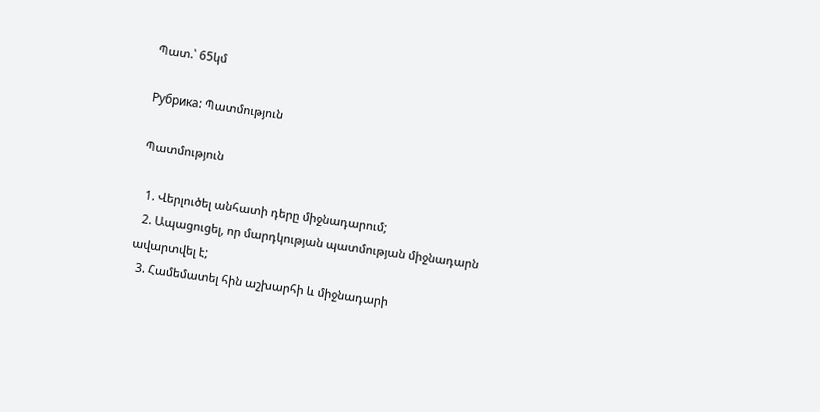Պատ.՝ 65կմ

Рубрика: Պատմություն

Պատմություն

  1. Վերլուծել անհատի դերը միջնադարում;
  2. Ապացուցել, որ մարդկության պատմության միջնադարն ավարտվել է;
  3. Համեմատել հին աշխարհի և միջնադարի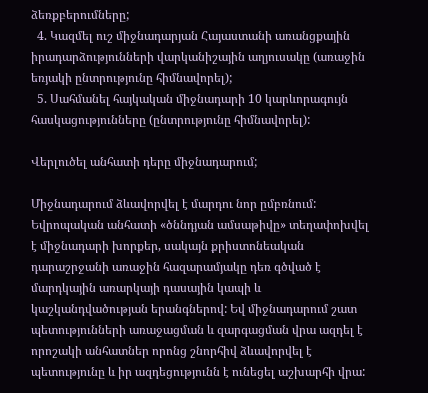ձեռքբերումները;
  4. Կազմել ուշ միջնադարյան Հայաստանի առանցքային իրադարձությունների վարկանիշային աղյուսակը (առաջին եռյակի ընտրությունը հիմնավորել);
  5. Սահմանել հայկական միջնադարի 10 կարևորագույն հասկացությունները (ընտրությունը հիմնավորել):

Վերլուծել անհատի դերը միջնադարում;

Միջնադարում ձևավորվել է մարդու նոր ըմբռնում: Եվրոպական անհատի «ծննդյան ամսաթիվը» տեղափոխվել է միջնադարի խորքեր, սակայն քրիստոնեական դարաշրջանի առաջին հազարամյակը դեռ գծված է մարդկային առարկայի դասային կապի և կաշկանդվածության երանգներով: Եվ միջնադարում շատ պետությունների առաջացման և զարգացման վրա ազդել է որոշակի անհատներ որոնց շնորհիվ ձևավորվել է պետությունը և իր ազդեցությունն է ունեցել աշխարհի վրա: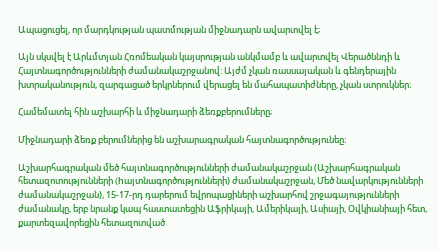Ապացուցել, որ մարդկության պատմության միջնադարն ավարտվել է;

Այն սկսվել է Արևմտյան Հռոմեական կայսրության անկմամբ և ավարտվել Վերածննդի և Հայտնագործությունների ժամանակաշրջանով: Այժմ չկան ռասսայական և գենդերային խտրականություն, զարգացած երկրներում վերացել են մահապատիժները, չկան ստրուկներ։

Համեմատել հին աշխարհի և միջնադարի ձեռքբերումները;

Միջնադարի ձեռք բերումներից են աշխարագրական հայտնագործությունեը։

Աշխարհագրական մեծ հայտնագործությունների ժամանակաշրջան (Աշխարհագրական հետազոտությունների (hայտնագործությունների) ժամանակաշրջան, Մեծ նավարկությունների ժամանակաշրջան), 15-17-րդ դարերում եվրոպացիների աշխարհով շրջագայությունների ժամանակը, երբ նրանք կապ հաստատեցին Աֆրիկայի, Ամերիկայի, Ասիայի, Օվկիանիայի հետ, քարտեզավորեցին հետազոտված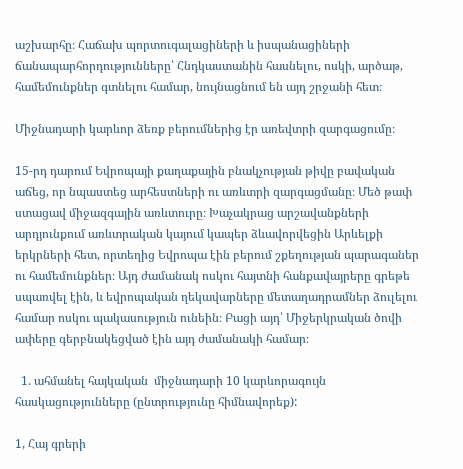աշխարհը։ Հաճախ պորտուգալացիների և իսպանացիների ճանապարհորդությունները՝ Հնդկաստանին հասնելու, ոսկի, արծաթ, համեմունքներ գտնելու համար, նույնացնում են այդ շրջանի հետ։

Միջնադարի կարևոր ձեռք բերումներից էր առեվտրի զարգացումը։

15-րդ դարում Եվրոպայի քաղաքային բնակչության թիվը բավական աճեց, որ նպաստեց արհեստների ու առևտրի զարգացմանը։ Մեծ թափ ստացավ միջազգային առևտուրը։ Խաչակրաց արշավանքների արդյունքում առևտրական կայում կապեր ձևավորվեցին Արևելքի երկրների հետ, որտեղից Եվրոպա էին բերում շքեղության պարագաներ ու համեմունքներ։ Այդ ժամանակ ոսկու հայտնի հանքավայրերը գրեթե սպառվել էին, և եվրոպական ղեկավարները մետաղադրամներ ձուլելու համար ոսկու պակասություն ունեին։ Բացի այդ՝ Միջերկրական ծովի ափերը գերբնակեցված էին այդ ժամանակի համար։

  1. ահմանել հայկական  միջնադարի 10 կարևորագույն հասկացությունները (ընտրությունը հիմնավորեք):

1, Հայ գրերի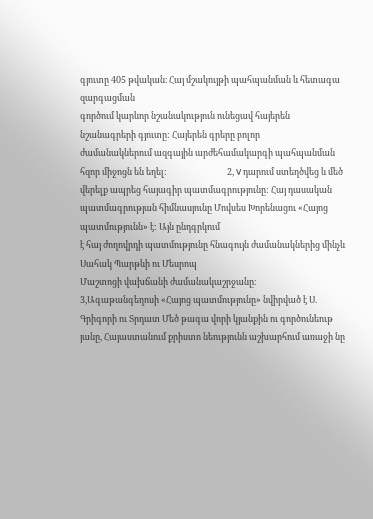գյուտը 405 թվական։ Հայ մշակույթի պահպանման և հետագա զարգացման
գործում կարևոր նշանակություն ունեցավ հայերեն նշանագրերի գյուտը: Հայերեն գրերը բոլոր
ժամանակներում ազգային արժեհամակարգի պահպանման հզոր միջոցն են եղել:                              2, V դարում ստեղծվեց և մեծ վերելք ապրեց հայագիր պատմագրությունը: Հայ դասական պատմագրության հիմնասյունը Մովսես Խորենացու «Հայոց պատմությունն» է: Այն ընդգրկում
է հայ ժողովրդի պատմությունը հնագույն ժամանակներից մինչև Սահակ Պարթևի ու Մեսրոպ
Մաշտոցի վախճանի ժամանակաշրջանը։                                                                                        3,Ագաթանգեղոսի «Հայոց պատմությունը» նվիրված է Ս. Գրիգորի ու Տրդատ Մեծ թագա վորի կյանքին ու գործունեութ յանը, Հայաստանում քրիստո նեությունն աշխարհում առաջի նը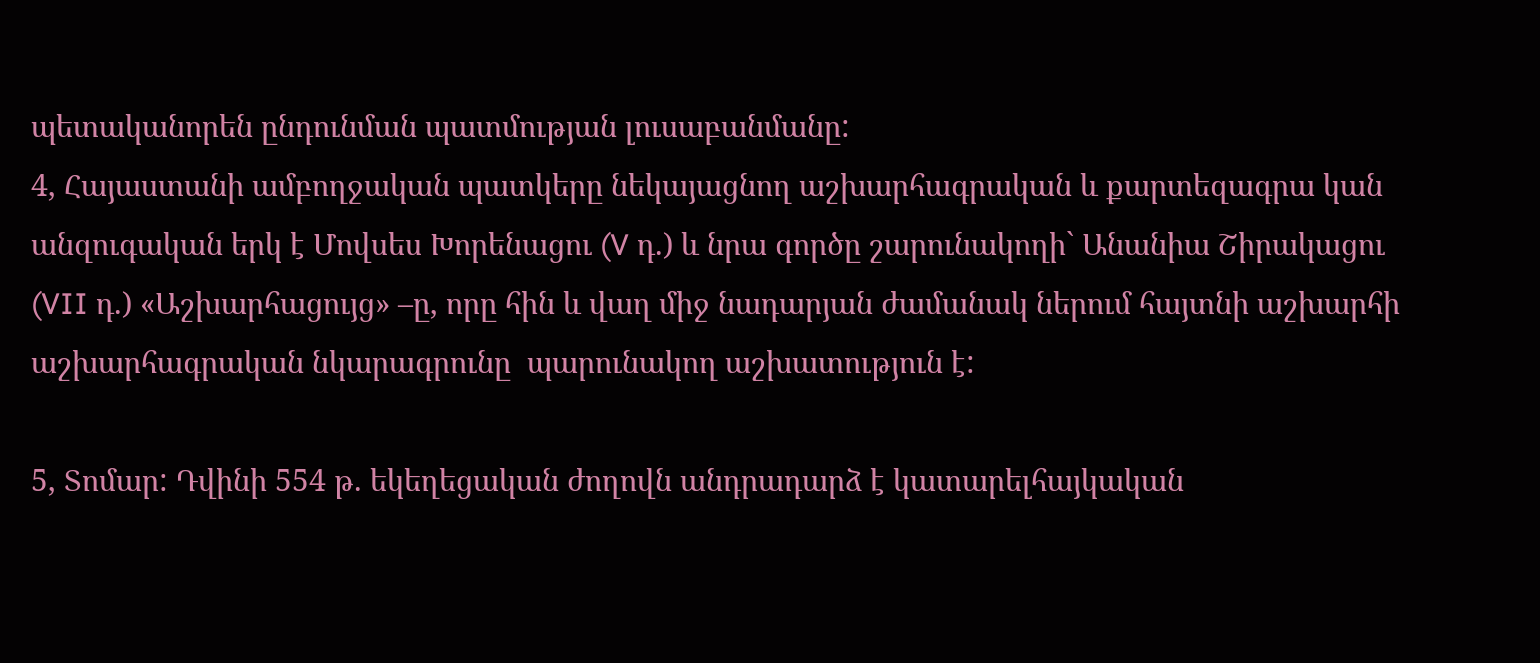պետականորեն ընդունման պատմության լուսաբանմանը:
4, Հայաստանի ամբողջական պատկերը նեկայացնող աշխարհագրական և քարտեզագրա կան անզուգական երկ է Մովսես Խորենացու (V դ.) և նրա գործը շարունակողի` Անանիա Շիրակացու (VII դ.) «Աշխարհացույց» –ը, որը հին և վաղ միջ նադարյան ժամանակ ներում հայտնի աշխարհի աշխարհագրական նկարագրունը  պարունակող աշխատություն է:

5, Տոմար: Դվինի 554 թ. եկեղեցական ժողովն անդրադարձ է կատարելհայկական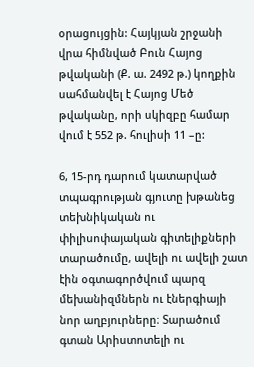օրացույցին: Հայկյան շրջանի վրա հիմնված Բուն Հայոց թվականի (Ք. ա. 2492 թ.) կողքին սահմանվել է Հայոց Մեծ թվականը, որի սկիզբը համար վում է 552 թ. հուլիսի 11 –ը:

6, 15-րդ դարում կատարված տպագրության գյուտը խթանեց տեխնիկական ու փիլիսոփայական գիտելիքների տարածումը, ավելի ու ավելի շատ էին օգտագործվում պարզ մեխանիզմներն ու էներգիայի նոր աղբյուրները։ Տարածում գտան Արիստոտելի ու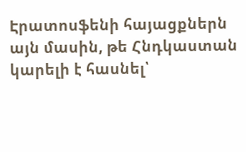Էրատոսֆենի հայացքներն այն մասին, թե Հնդկաստան կարելի է հասնել՝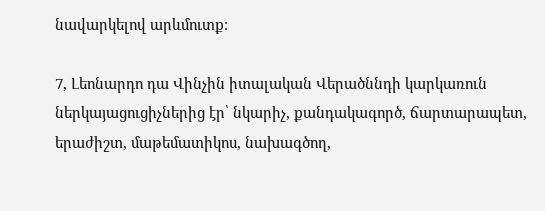նավարկելով արևմուտք։

7, Լեոնարդո դա Վինչին իտալական Վերածննդի կարկառուն ներկայացուցիչներից էր՝ նկարիչ, քանդակագործ, ճարտարապետ, երաժիշտ, մաթեմատիկոս, նախագծող,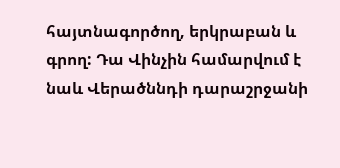հայտնագործող, երկրաբան և գրող: Դա Վինչին համարվում է նաև Վերածննդի դարաշրջանի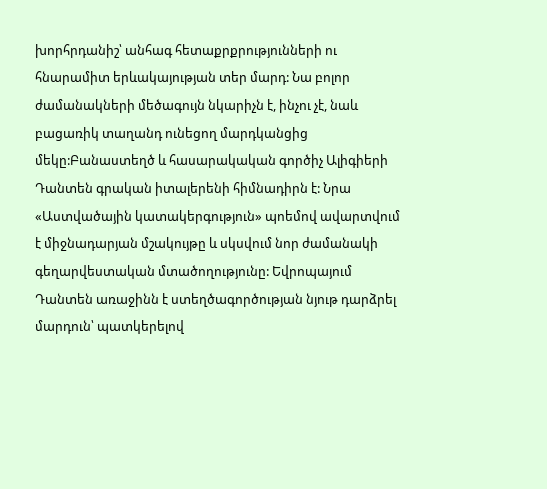խորհրդանիշ՝ անհագ հետաքրքրությունների ու հնարամիտ երևակայության տեր մարդ: Նա բոլոր ժամանակների մեծագույն նկարիչն է, ինչու չէ, նաև բացառիկ տաղանդ ունեցող մարդկանցից մեկը:Բանաստեղծ և հասարակական գործիչ Ալիգիերի Դանտեն գրական իտալերենի հիմնադիրն է: Նրա «Աստվածային կատակերգություն» պոեմով ավարտվում է միջնադարյան մշակույթը և սկսվում նոր ժամանակի գեղարվեստական մտածողությունը: Եվրոպայում Դանտեն առաջինն է ստեղծագործության նյութ դարձրել մարդուն՝ պատկերելով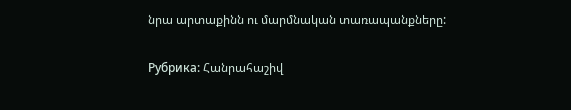նրա արտաքինն ու մարմնական տառապանքները:

Рубрика: Հանրահաշիվ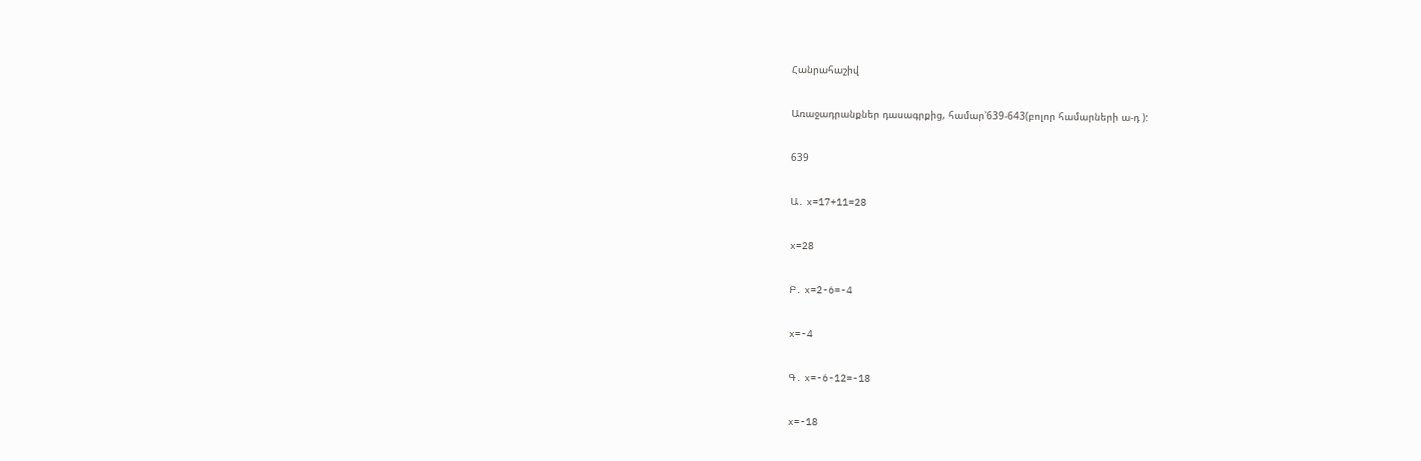Հանրահաշիվ

Առաջադրանքներ դասագրքից, համար՝639-643(բոլոր համարների ա-դ ):

639

Ա․ x=17+11=28

x=28

Բ․ x=2-6=-4

x=-4

Գ․ x=-6-12=-18

x=-18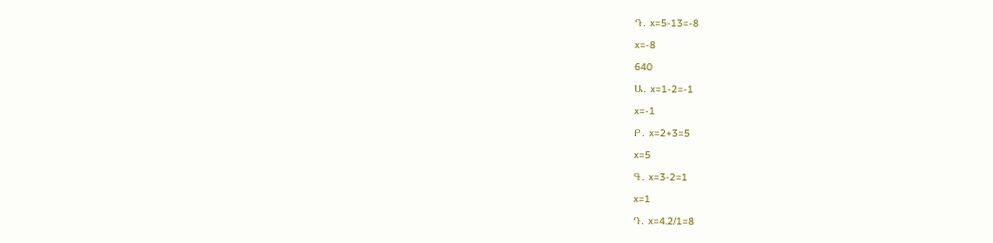Դ․ x=5-13=-8

x=-8

640

Ա․ x=1-2=-1

x=-1

Բ․ x=2+3=5

x=5

Գ․ x=3-2=1

x=1

Դ․ x=4.2/1=8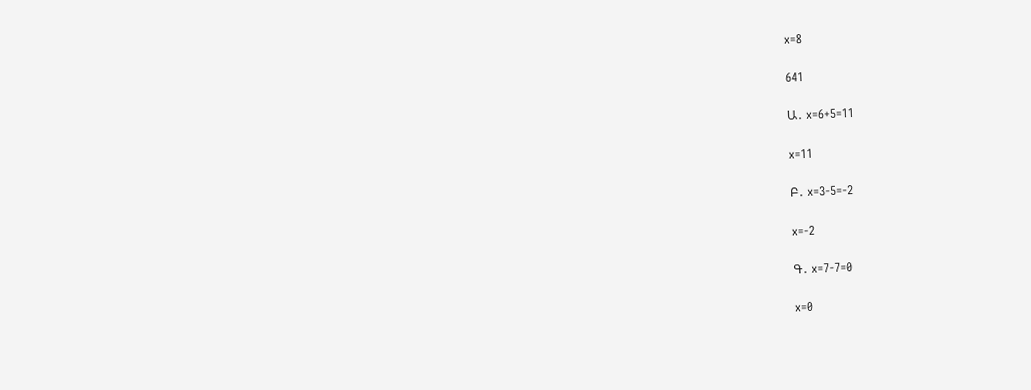x=8

641

Ա․ x=6+5=11

x=11

Բ․ x=3-5=-2

x=-2

Գ․ x=7-7=0

x=0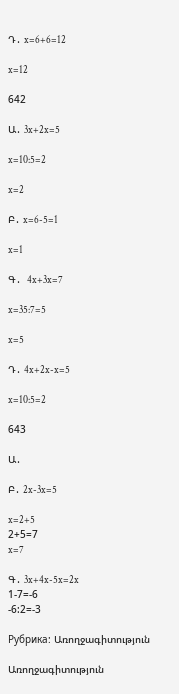Դ․ x=6+6=12

x=12

642

Ա․ 3x+2x=5

x=10:5=2

x=2

Բ․ x=6-5=1

x=1

Գ․  4x+3x=7

x=35:7=5

x=5

Դ․ 4x+2x-x=5

x=10:5=2

643

Ա․

Բ․ 2x-3x=5

x=2+5
2+5=7
x=7

Գ․ 3x+4x-5x=2x
1-7=-6
-6:2=-3

Рубрика: Առողջագիտություն

Առողջագիտություն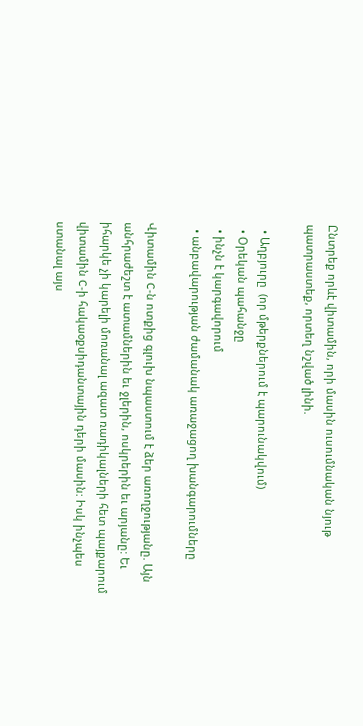Ընտրեք որևէ վիտամին, որի մասին ուսումնական նյութ պատրաստեք, որտեղ նշված լինի.

  • Աղբյուրը  (որ մթերքներում է պարունակվում)
  • Օրեկան պահանջը
  • ինչն է կարգավորում
  • անբավարության ժամանակ առաջացող խանգարումները

Վիտամին C-ն ոտքից գլուխ նպաստում է ձեր առողջությանը. Այն անհրաժեշտ է ատամներին եւ ջլերին, ոսկրերին եւ արյանը: Եւ իհարկե չի կարելի մոռանալ ազատ ռադիկալների հետ պայքարում վիտամին C-ի հակաօքսիդանտային դերի մասին: Իսկ ինչպես ստանալ այս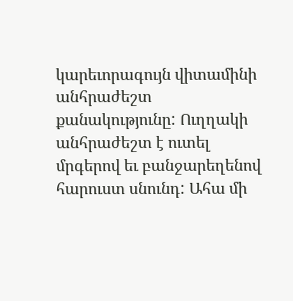կարեւորագույն վիտամինի անհրաժեշտ քանակությունը: Ուղղակի անհրաժեշտ է ուտել մրգերով եւ բանջարեղենով հարուստ սնունդ: Ահա մի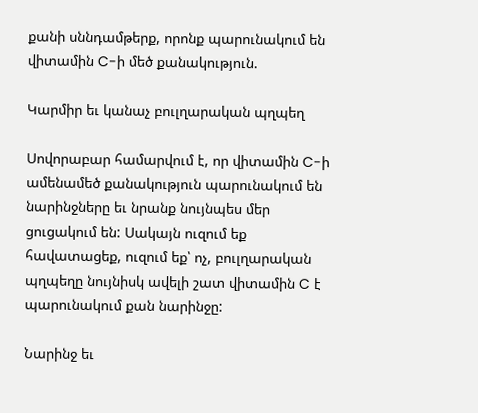քանի սննդամթերք, որոնք պարունակում են վիտամին C-ի մեծ քանակություն.

Կարմիր եւ կանաչ բուլղարական պղպեղ

Սովորաբար համարվում է, որ վիտամին C-ի ամենամեծ քանակություն պարունակում են նարինջները եւ նրանք նույնպես մեր ցուցակում են: Սակայն ուզում եք հավատացեք, ուզում եք՝ ոչ, բուլղարական պղպեղը նույնիսկ ավելի շատ վիտամին C է պարունակում քան նարինջը:

Նարինջ եւ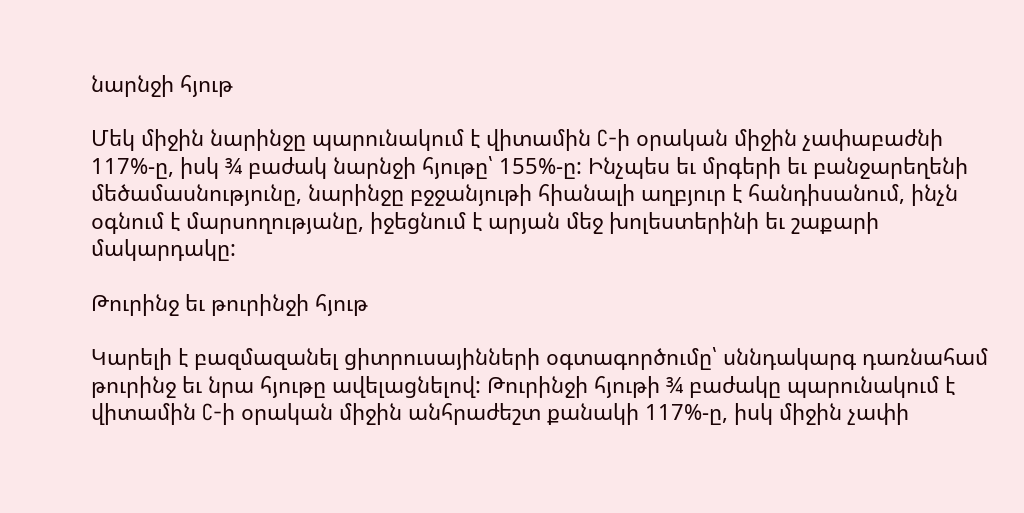նարնջի հյութ

Մեկ միջին նարինջը պարունակում է վիտամին C-ի օրական միջին չափաբաժնի 117%-ը, իսկ ¾ բաժակ նարնջի հյութը՝ 155%-ը: Ինչպես եւ մրգերի եւ բանջարեղենի մեծամասնությունը, նարինջը բջջանյութի հիանալի աղբյուր է հանդիսանում, ինչն օգնում է մարսողությանը, իջեցնում է արյան մեջ խոլեստերինի եւ շաքարի մակարդակը:

Թուրինջ եւ թուրինջի հյութ

Կարելի է բազմազանել ցիտրուսայինների օգտագործումը՝ սննդակարգ դառնահամ թուրինջ եւ նրա հյութը ավելացնելով: Թուրինջի հյութի ¾ բաժակը պարունակում է վիտամին C-ի օրական միջին անհրաժեշտ քանակի 117%-ը, իսկ միջին չափի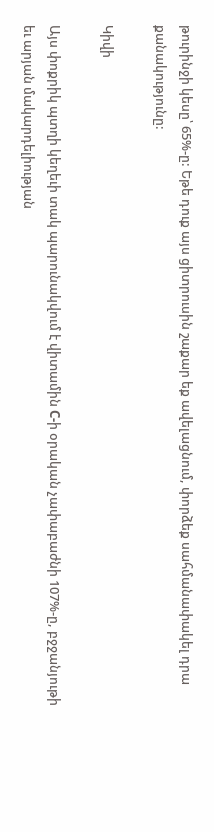թուրինջի կեսը՝ 65%-ը: Եթե դուք այս ցիտրուսին շաքար եք ավելացնում, փորձեք սահմանափակել դրա քանակությունը:

Կիվի

Այս փոքրիկ պտղի կեղեւի տակ պարունակվում է վիտամին C-ի օրական չափաբաժնի 107%-ը, բջջանյութի եւ արյան մակարդելիության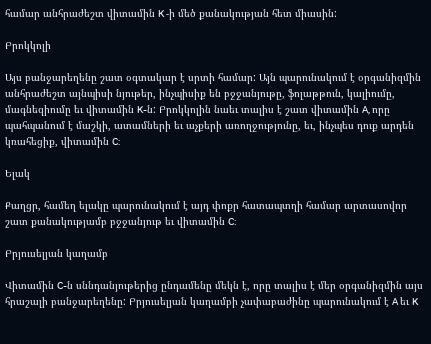համար անհրաժեշտ վիտամին K -ի մեծ քանակության հետ միասին:

Բրոկկոլի

Այս բանջարեղենը շատ օգտակար է սրտի համար: Այն պարունակում է օրգանիզմին անհրաժեշտ այնպիսի նյութեր, ինչպիսիք են բջջանյութը, ֆոլաթթուն, կալիումը, մագնեզիումը եւ վիտամին K-ն: Բրոկկոլին նաեւ տալիս է շատ վիտամին A, որը պահպանում է մաշկի, ատամների եւ աչքերի առողջությունը, եւ, ինչպես դուք արդեն կռահեցիք, վիտամին C:

Ելակ

Քաղցր, համեղ ելակը պարունակում է այդ փոքր հատապտղի համար արտասովոր շատ քանակությամբ բջջանյութ եւ վիտամին C:

Բրյուսելյան կաղամբ

Վիտամին C-ն սննդանյութերից ընդամենը մեկն է, որը տալիս է մեր օրգանիզմին այս հրաշալի բանջարեղենը: Բրյուսելյան կաղամբի չափաբաժինը պարունակում է A եւ K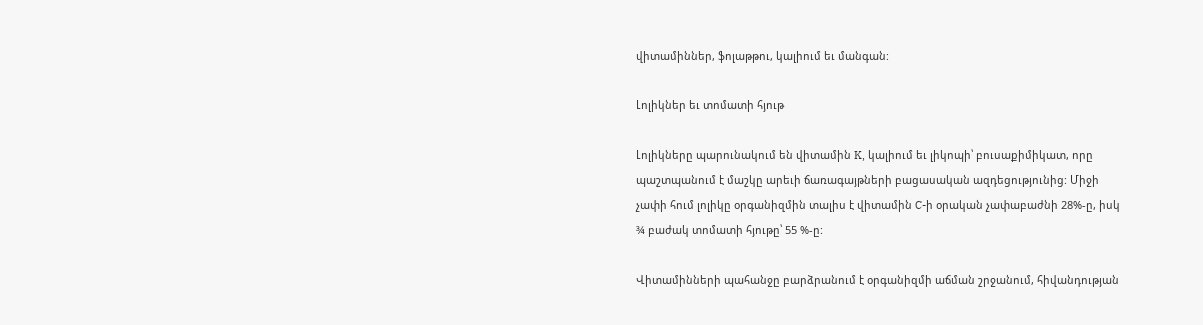վիտամիններ, ֆոլաթթու, կալիում եւ մանգան:

Լոլիկներ եւ տոմատի հյութ

Լոլիկները պարունակում են վիտամին K, կալիում եւ լիկոպի՝ բուսաքիմիկատ, որը պաշտպանում է մաշկը արեւի ճառագայթների բացասական ազդեցությունից: Միջի չափի հում լոլիկը օրգանիզմին տալիս է վիտամին C-ի օրական չափաբաժնի 28%-ը, իսկ ¾ բաժակ տոմատի հյութը՝ 55 %-ը:

Վիտամինների պահանջը բարձրանում է օրգանիզմի աճման շրջանում, հիվանդության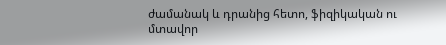ժամանակ և դրանից հետո, ֆիզիկական ու մտավոր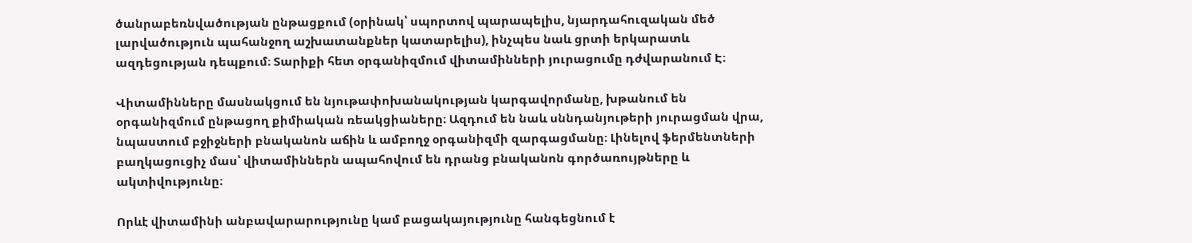ծանրաբեռնվածության ընթացքում (օրինակ՝ սպորտով պարապելիս, նյարդահուզական մեծ լարվածություն պահանջող աշխատանքներ կատարելիս), ինչպես նաև ցրտի երկարատև ազդեցության դեպքում։ Տարիքի հետ օրգանիզմում վիտամինների յուրացումը դժվարանում Է։

Վիտամինները մասնակցում են նյութափոխանակության կարգավորմանը, խթանում են օրգանիզմում ընթացող քիմիական ռեակցիաները։ Ազդում են նաև սննդանյութերի յուրացման վրա, նպաստում բջիջների բնականոն աճին և ամբողջ օրգանիզմի զարգացմանը։ Լինելով ֆերմենտների բաղկացուցիչ մաս՝ վիտամիններն ապահովում են դրանց բնականոն գործառույթները և ակտիվությունը։

Որևէ վիտամինի անբավարարությունը կամ բացակայությունը հանգեցնում է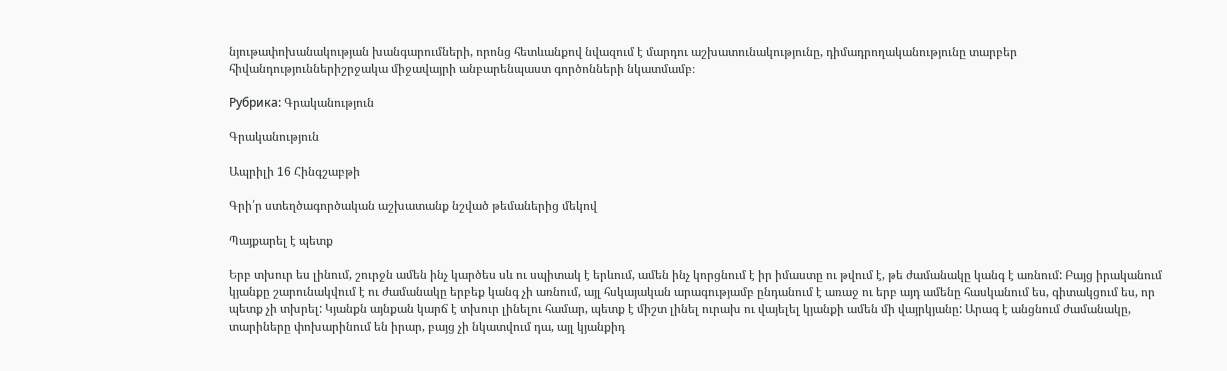նյութափոխանակության խանգարումների, որոնց հետևանքով նվազում է մարդու աշխատունակությունը, դիմադրողականությունը տարբեր հիվանդություններիշրջակա միջավայրի անբարենպաստ գործոնների նկատմամբ։

Рубрика: Գրականություն

Գրականություն

Ապրիլի 16 Հինգշաբթի

Գրի՛ր ստեղծագործական աշխատանք նշված թեմաներից մեկով

Պայքարել է պետք

Երբ տխուր ես լինում, շուրջն ամեն ինչ կարծես սև ու սպիտակ է երևում, ամեն ինչ կորցնում է իր իմաստը ու թվում է, թե ժամանակը կանգ է առնում: Բայց իրականում կյանքը շարունակվում է ու ժամանակը երբեք կանգ չի առնում, այլ հսկայական արագությամբ ընդանում է առաջ ու երբ այդ ամենը հասկանում ես, գիտակցում ես, որ պետք չի տխրել: Կյանքն այնքան կարճ է տխուր լինելու համար, պետք է միշտ լինել ուրախ ու վայելել կյանքի ամեն մի վայրկյանը: Արագ է անցնում ժամանակը, տարիները փոխարինում են իրար, բայց չի նկատվում դա, այլ կյանքիդ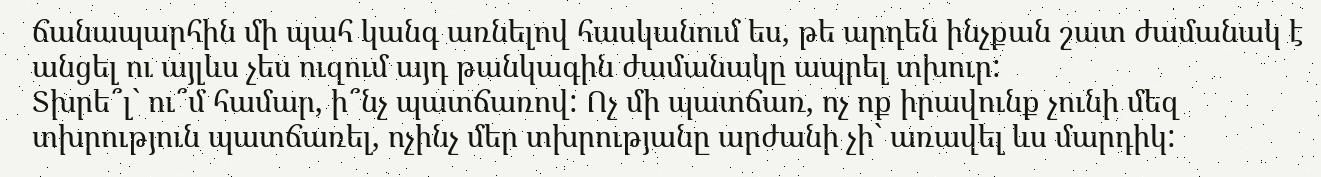ճանապարհին մի պահ կանգ առնելով հասկանում ես, թե արդեն ինչքան շատ ժամանակ է անցել ու այլևս չես ուզում այդ թանկագին ժամանակը ապրել տխուր:
Տխրե՞լ` ու՞մ համար, ի՞նչ պատճառով: Ոչ մի պատճառ, ոչ ոք իրավունք չունի մեզ տխրություն պատճառել, ոչինչ մեր տխրությանը արժանի չի` առավել ևս մարդիկ: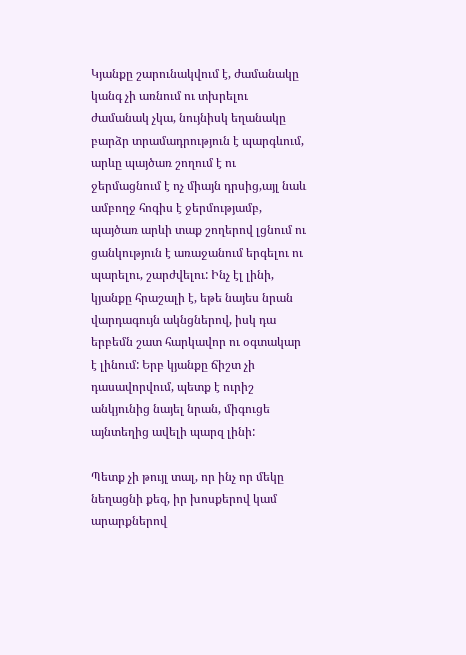Կյանքը շարունակվում է, ժամանակը կանգ չի առնում ու տխրելու ժամանակ չկա, նույնիսկ եղանակը բարձր տրամադրություն է պարգևում, արևը պայծառ շողում է ու ջերմացնում է ոչ միայն դրսից,այլ նաև ամբողջ հոգիս է ջերմությամբ, պայծառ արևի տաք շողերով լցնում ու ցանկություն է առաջանում երգելու ու պարելու, շարժվելու: Ինչ էլ լինի, կյանքը հրաշալի է, եթե նայես նրան վարդագույն ակնցներով, իսկ դա երբեմն շատ հարկավոր ու օգտակար է լինում: Երբ կյանքը ճիշտ չի դասավորվում, պետք է ուրիշ անկյունից նայել նրան, միգուցե այնտեղից ավելի պարզ լինի:

Պետք չի թույլ տալ, որ ինչ որ մեկը նեղացնի քեզ, իր խոսքերով կամ արարքներով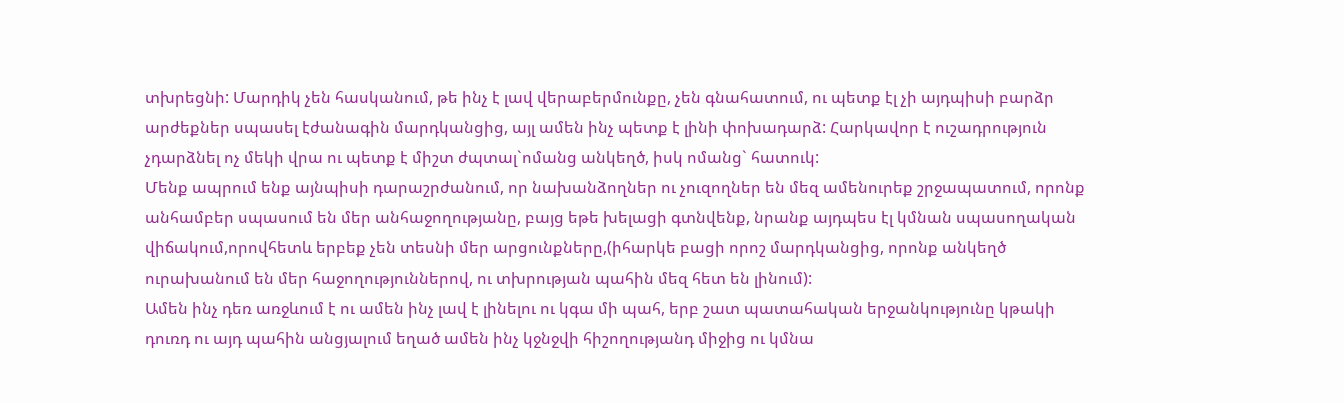տխրեցնի: Մարդիկ չեն հասկանում, թե ինչ է լավ վերաբերմունքը, չեն գնահատում, ու պետք էլ չի այդպիսի բարձր արժեքներ սպասել էժանագին մարդկանցից, այլ ամեն ինչ պետք է լինի փոխադարձ: Հարկավոր է ուշադրություն չդարձնել ոչ մեկի վրա ու պետք է միշտ ժպտալ`ոմանց անկեղծ, իսկ ոմանց` հատուկ:
Մենք ապրում ենք այնպիսի դարաշրժանում, որ նախանձողներ ու չուզողներ են մեզ ամենուրեք շրջապատում, որոնք անհամբեր սպասում են մեր անհաջողությանը, բայց եթե խելացի գտնվենք, նրանք այդպես էլ կմնան սպասողական վիճակում,որովհետև երբեք չեն տեսնի մեր արցունքները,(իհարկե բացի որոշ մարդկանցից, որոնք անկեղծ ուրախանում են մեր հաջողություններով, ու տխրության պահին մեզ հետ են լինում):
Ամեն ինչ դեռ առջևում է ու ամեն ինչ լավ է լինելու ու կգա մի պահ, երբ շատ պատահական երջանկությունը կթակի դուռդ ու այդ պահին անցյալում եղած ամեն ինչ կջնջվի հիշողությանդ միջից ու կմնա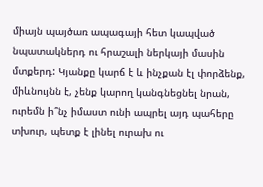միայն պայծառ ապագայի հետ կապված նպատակներդ ու հրաշալի ներկայի մասին մտքերդ: Կյանքը կարճ է և ինչքան էլ փորձենք, միևնույնն է, չենք կարող կանգնեցնել նրան, ուրեմն ի՞նչ իմաստ ունի ապրել այդ պահերը տխուր, պետք է լինել ուրախ ու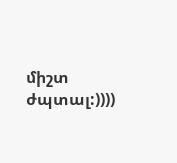միշտ ժպտալ:))))